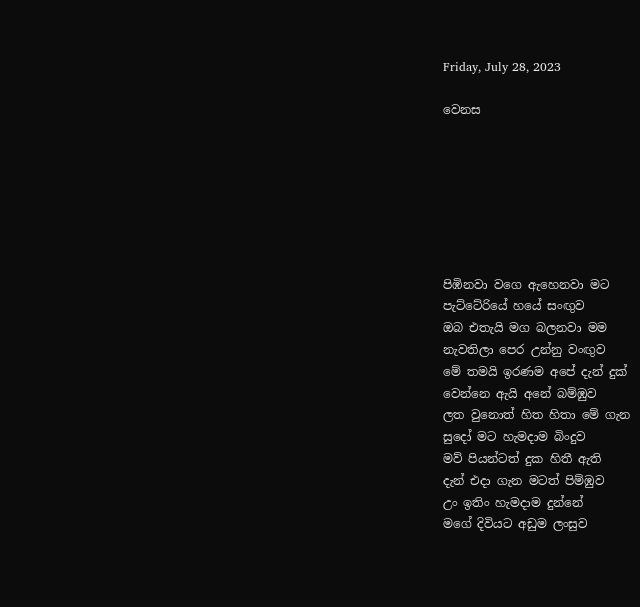Friday, July 28, 2023

වෙනස







පිඹිනවා වගෙ ඇහෙනවා මට
පැට්ටේරියේ හයේ සංඟුව
ඔබ එතැයි මග බලනවා මම
නැවතිලා පෙර උන්නු වංඟුව
මේ තමයි ඉරණම අපේ දැන් දුක්
වෙන්නෙ ඇයි අනේ බම්ඹුව
ලත වුනොත් හිත හිතා මේ ගැන
සුදෝ මට හැමදාම බිංදුව
මව් පියන්ටත් දුක හිතී ඇති
දැන් එදා ගැන මටත් පිම්ඹුව
උං ඉතිං හැමදාම දුන්නේ
මගේ දිවියට අඩුම ලංසුව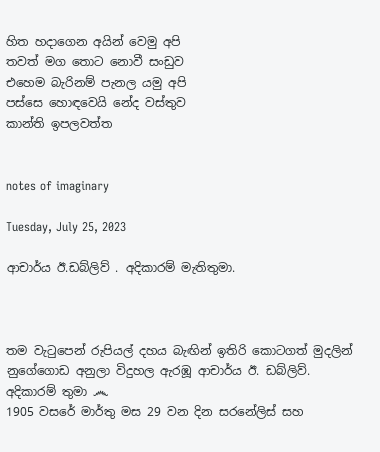හිත හදාගෙන අයින් වෙමු අපි
තවත් මග තොට නොවී සංඩුව
එහෙම බැරිනම් පැනල යමු අපි
පස්සෙ හොඳවෙයි නේද වස්තුව
කාන්ති ඉපලවත්ත


notes of imaginary

Tuesday, July 25, 2023

ආචාර්ය ඊ.ඩබ්ලිව් . අදිකාරම් මැතිතුමා.



තම වැටුපෙන් රුපියල් දහය බැඟින් ඉතිරි කොටගත් මුදලින් නුගේගොඩ අනුලා විදුහල ඇරඹූ ආචාර්ය ඊ. ඩබ්ලිව්. අදිකාරම් තුමා ෴
1905 වසරේ මාර්තු මස 29 වන දින සරනේලිස් සහ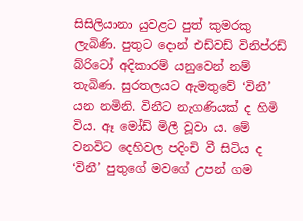සිසිලියානා යුවළට පුත් කුමරකු ලැබිණි. පුතුට දොන් එඩ්වඩ් විනිප්රඩ් බ්රිටෝ අදිකාරම් යනුවෙන් නම් තැබිණ. සුරතලයට ඇමතුවේ ‘විනී’ යන නමිනි. විනීට නැගණියක් ද හිමි විය. ඈ මෝඩ් මිලී වූවා ය. මේ වනවිට දෙහිවල පදිංචි වී සිටිය ද ‘විනී’ පුතුගේ මවගේ උපන් ගම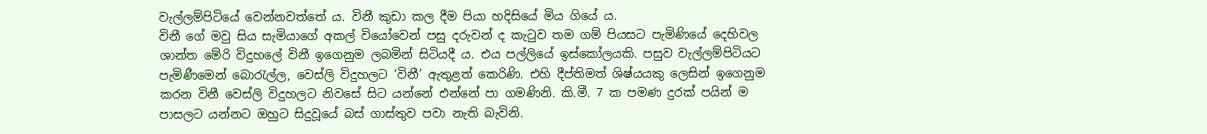වැල්ලම්පිටියේ වෙන්නවත්තේ ය. විනී කුඩා කල දීම පියා හදිසියේ මිය ගියේ ය.
විනී ගේ මවු සිය සැමියාගේ අකල් වියෝවෙන් පසු දරුවන් ද කැටුව තම ගම් පියසට පැමිණියේ දෙහිවල ශාන්ත මේරි විදුහලේ විනී ඉගෙනුම ලබමින් සිටියදී ය. එය පල්ලියේ ඉස්කෝලයකි. පසුව වැල්ලම්පිටියට පැමිණීමෙන් බොරැල්ල, වෙස්ලි විදුහලට ‘විනී’ ඇතුළත් කෙරිණි. එහි දීප්තිමත් ශිෂ්යයකු ලෙසින් ඉගෙනුම කරන විනී වෙස්ලි විදුහලට නිවසේ සිට යන්නේ එන්නේ පා ගමණිනි. කි.මී. 7 ක පමණ දුරක් පයින් ම පාසලට යන්නට ඔහුට සිදුවූයේ බස් ගාස්තුව පවා නැති බැවිනි.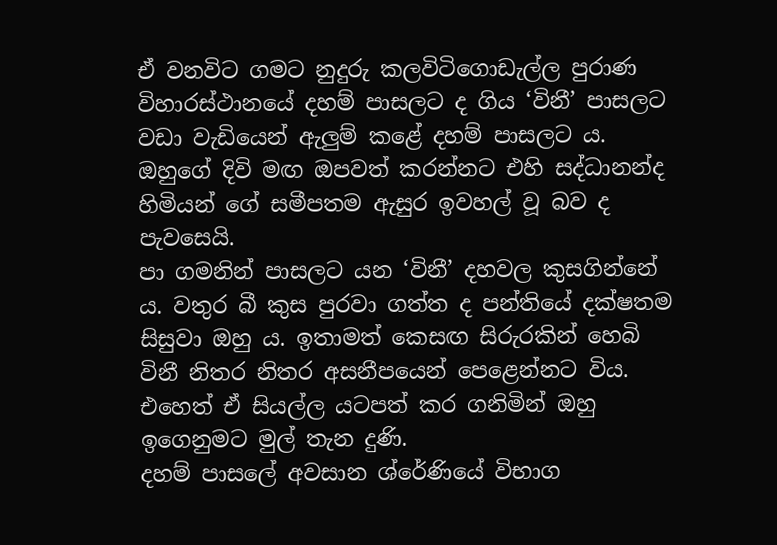ඒ වනවිට ගමට නුදුරු කලවිටිගොඩැල්ල පුරාණ විහාරස්ථානයේ දහම් පාසලට ද ගිය ‘විනී’ පාසලට වඩා වැඩියෙන් ඇලුම් කළේ දහම් පාසලට ය. ඔහුගේ දිවි මඟ ඔපවත් කරන්නට එහි සද්ධානන්ද හිමියන් ගේ සමීපතම ඇසුර ඉවහල් වූ බව ද පැවසෙයි.
පා ගමනින් පාසලට යන ‘විනී’ දහවල කුසගින්නේ ය. වතුර බී කුස පුරවා ගත්ත ද පන්තියේ දක්ෂතම සිසුවා ඔහු ය. ඉතාමත් කෙසඟ සිරුරකින් හෙබි විනී නිතර නිතර අසනීපයෙන් පෙළෙන්නට විය. එහෙත් ඒ සියල්ල යටපත් කර ගනිමින් ඔහු ඉගෙනුමට මුල් තැන දුණි.
දහම් පාසලේ අවසාන ශ්රේණියේ විභාග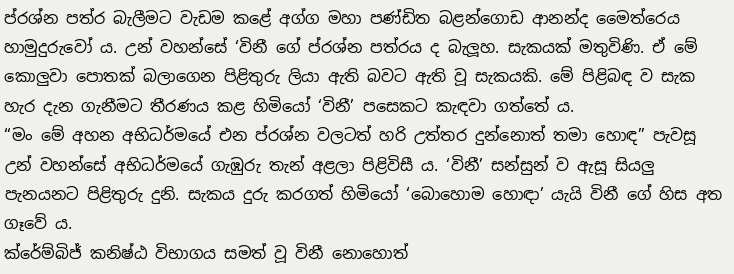ප්රශ්න පත්ර බැලීමට වැඩම කළේ අග්ග මහා පණ්ඩිත බළන්ගොඩ ආනන්ද මෛත්රෙය හාමුදුරුවෝ ය. උන් වහන්සේ ‘විනී ගේ ප්රශ්න පත්රය ද බැලූහ. සැකයක් මතුවිණි. ඒ මේ කොලුවා පොතක් බලාගෙන පිළිතුරු ලියා ඇති බවට ඇති වූ සැකයකි. මේ පිළිබඳ ව සැක හැර දැන ගැනීමට තීරණය කළ හිමියෝ ‘විනී’ පසෙකට කැඳවා ගත්තේ ය.
“මං මේ අහන අභිධර්මයේ එන ප්රශ්න වලටත් හරි උත්තර දුන්නොත් තමා හොඳ” පැවසූ උන් වහන්සේ අභිධර්මයේ ගැඹුරු තැන් අළලා පිළිවිසී ය. ‘විනී’ සන්සුන් ව ඇසූ සියලු පැනයනට පිළිතුරු දුනි. සැකය දුරු කරගත් හිමියෝ ‘බොහොම හොඳා’ යැයි විනී ගේ හිස අත ගෑවේ ය.
ක්රේම්බිජ් කනිෂ්ඨ විභාගය සමත් වූ විනී නොහොත්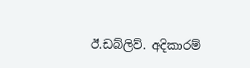ඊ.ඩබ්ලිව්. අදිකාරම්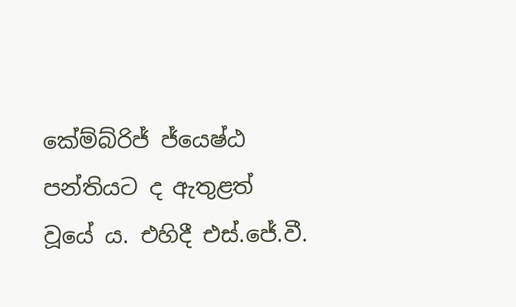කේම්බ්රිජ් ජ්යෙෂ්ඨ පන්තියට ද ඇතුළත් වූයේ ය. එහිදී එස්.ජේ.වී.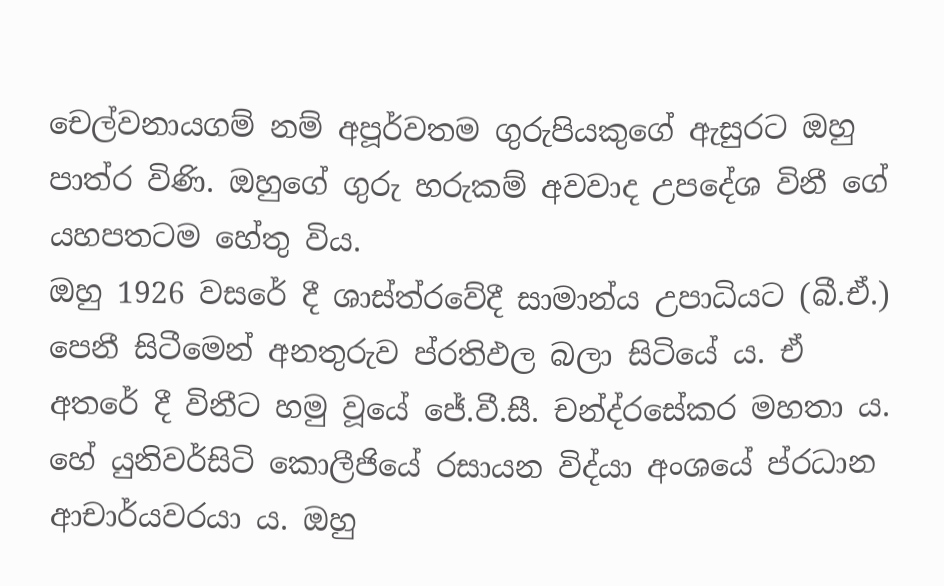චෙල්වනායගම් නම් අපූර්වතම ගුරුපියකුගේ ඇසුරට ඔහු පාත්ර විණි. ඔහුගේ ගුරු හරුකම් අවවාද උපදේශ විනී ගේ යහපතටම හේතු විය.
ඔහු 1926 වසරේ දී ශාස්ත්රවේදී සාමාන්ය උපාධියට (බී.ඒ.) පෙනී සිටීමෙන් අනතුරුව ප්රතිඵල බලා සිටියේ ය. ඒ අතරේ දී විනීට හමු වූයේ ජේ.වී.සී. චන්ද්රසේකර මහතා ය. හේ යුනිවර්සිටි කොලීජියේ රසායන විද්යා අංශයේ ප්රධාන ආචාර්යවරයා ය. ඔහු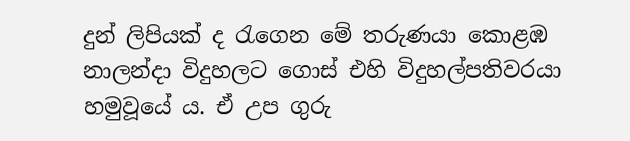දුන් ලිපියක් ද රැගෙන මේ තරුණයා කොළඹ නාලන්දා විදුහලට ගොස් එහි විදුහල්පතිවරයා හමුවූයේ ය. ඒ උප ගුරු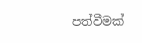පත්වීමක්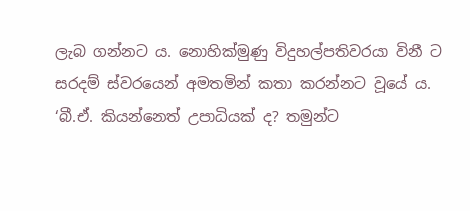ලැබ ගන්නට ය. නොහික්මුණු විදුහල්පතිවරයා විනී ට සරදම් ස්වරයෙන් අමතමින් කතා කරන්නට වූයේ ය. ‘බී.ඒ. කියන්නෙත් උපාධියක් ද? තමුන්ට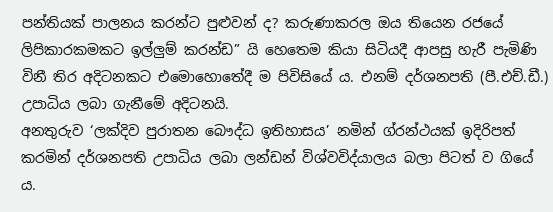පන්තියක් පාලනය කරන්ට පුළුවන් ද? කරුණාකරල ඔය තියෙන රජයේ ලිපිකාරකමකට ඉල්ලුම් කරන්ඩ” යි හෙතෙම කියා සිටියදී ආපසු හැරී පැමිණි විනී තිර අදිටනකට එමොහොතේදී ම පිවිසියේ ය. එනම් දර්ශනපති (පී.එච්.ඩී.) උපාධිය ලබා ගැනීමේ අදිටනයි.
අනතුරුව ‘ලක්දිව පුරාතන බෞද්ධ ඉතිහාසය’ නමින් ග්රන්ථයක් ඉදිරිපත් කරමින් දර්ශනපති උපාධිය ලබා ලන්ඩන් විශ්වවිද්යාලය බලා පිටත් ව ගියේ ය.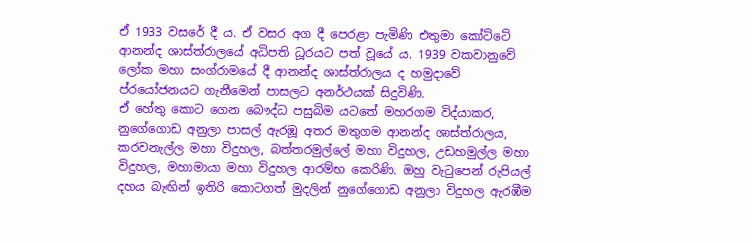ඒ 1933 වසරේ දී ය. ඒ වසර අග දී පෙරළා පැමිණි එතුමා කෝට්ටේ ආනන්ද ශාස්ත්රාලයේ අධිපති ධූරයට පත් වූයේ ය. 1939 වකවානුවේ ලෝක මහා සංග්රාමයේ දී ආනන්ද ශාස්ත්රාලය ද හමුදාවේ ප්රයෝජනයට ගැනීමෙන් පාසලට අනර්ථයක් සිදුවිණි.
ඒ හේතු කොට ගෙන බෞද්ධ පසුබිම යටතේ මහරගම විද්යාකර, නුගේගොඩ අනුලා පාසල් ඇරඹූ අතර මතුගම ආනන්ද ශාස්ත්රාලය, කරවනැල්ල මහා විදුහල, බත්තරමුල්ලේ මහා විදුහල, උඩහමුල්ල මහා විදුහල, මහාමායා මහා විදුහල ආරම්භ කෙරිණි. ඔහු වැටුපෙන් රුපියල් දහය බැඟින් ඉතිරි කොටගත් මුදලින් නුගේගොඩ අනුලා විදුහල ඇරඹීම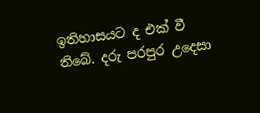ඉතිහාසයට ද එක් වී තිබේ. දරු පරපුර උදෙසා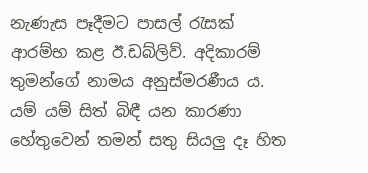නැණැස පෑදීමට පාසල් රැසක් ආරම්භ කළ ඊ.ඩබ්ලිව්. අදිකාරම් තුමන්ගේ නාමය අනුස්මරණීය ය.
යම් යම් සිත් බිඳී යන කාරණා හේතුවෙන් තමන් සතු සියලු දෑ හිත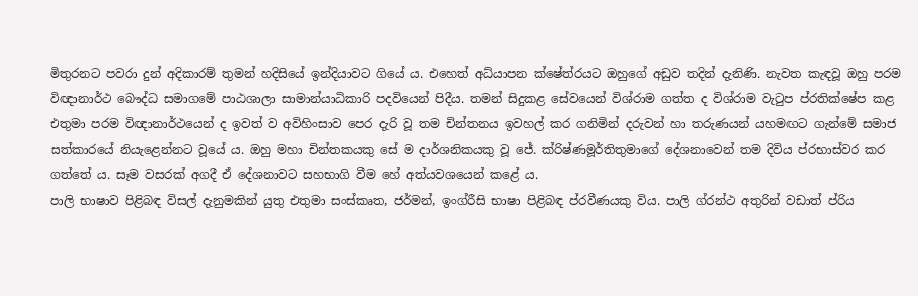මිතුරනට පවරා දුන් අදිකාරම් තුමන් හදිසියේ ඉන්දියාවට ගියේ ය. එහෙත් අධ්යාපන ක්ෂේත්රයට ඔහුගේ අඩුව තදින් දැනිණි. නැවත කැඳවූ ඔහු පරම විඥානාර්ථ බෞද්ධ සමාගමේ පාඨශාලා සාමාන්යාධිකාරි පදවියෙන් පිදීය. තමන් සිදුකළ සේවයෙන් විශ්රාම ගත්ත ද විශ්රාම වැටුප ප්රතික්ෂේප කළ එතුමා පරම විඥානාර්ථයෙන් ද ඉවත් ව අවිහිංසාව පෙර දැරි වූ තම චින්තනය ඉවහල් කර ගනිමින් දරුවන් හා තරුණයන් යහමඟට ගැන්මේ සමාජ සත්කාරයේ නියැළෙන්නට වූයේ ය. ඔහු මහා චින්තකයකු සේ ම දාර්ශනිකයකු වූ ජේ. ක්රිෂ්ණමූර්තිතුමාගේ දේශනාවෙන් තම දිවිය ප්රභාස්වර කර ගත්තේ ය. සෑම වසරක් අගදී ඒ දේශනාවට සහභාගි වීම හේ අත්යවශයෙන් කළේ ය.
පාලි භාෂාව පිළිබඳ විසල් දැනුමකින් යුතු එතුමා සංස්කෘත, ජර්මන්, ඉංග්රීසි භාෂා පිළිබඳ ප්රවීණයකු විය. පාලි ග්රන්ථ අතුරින් වඩාත් ප්රිය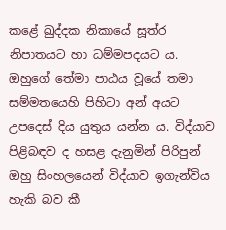කළේ ඛුද්දක නිකායේ සූත්ර නිපාතයට හා ධම්මපදයට ය.
ඔහුගේ තේමා පාඨය වූයේ තමා සම්මතයෙහි පිහිටා අන් අයට උපදෙස් දිය යුතුය යන්න ය. විද්යාව පිළිබඳව ද හසළ දැනුමින් පිරිපුන් ඔහු සිංහලයෙන් විද්යාව ඉගැන්විය හැකි බව කී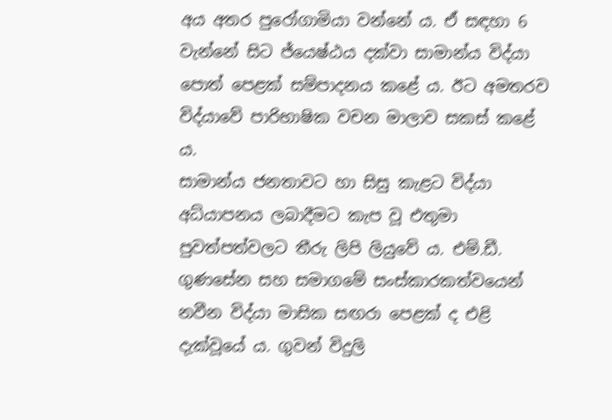අය අතර පුරෝගාමියා වන්නේ ය. ඒ සඳහා 6 වැන්නේ සිට ජ්යෙෂ්ඨය දක්වා සාමාන්ය විද්යා පොත් පෙළක් සම්පාදනය කළේ ය. ඊට අමතරව විද්යාවේ පාරිභාෂික වචන මාලාව සකස් කළේ ය.
සාමාන්ය ජනතාවට හා සිසු කැළට විද්යා අධ්යාපනය ලබාදීමට කැප වූ එතුමා පුවත්පත්වලට තීරු ලිපි ලියුවේ ය. එම්.ඩී. ගුණසේන සහ සමාගමේ සංස්කාරකත්වයෙන් නවීන විද්යා මාසික සඟරා පෙළක් ද එළි දැක්වූයේ ය. ගුවන් විදුලි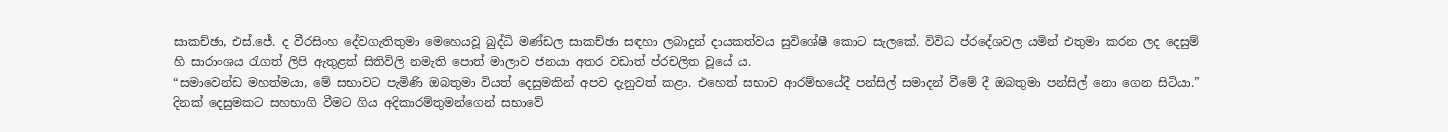සාකච්ඡා, එස්.ජේ. ද වීරසිංහ දේවගැතිතුමා මෙහෙයවූ බුද්ධි මණ්ඩල සාකච්ඡා සඳහා ලබාදුන් දායකත්වය සුවිශේෂී කොට සැලකේ. විවිධ ප්රදේශවල යමින් එතුමා කරන ලද දෙසුම් හි සාරාංශය රැගත් ලිපි ඇතුළත් සිතිවිලි නමැති පොත් මාලාව ජනයා අතර වඩාත් ප්රචලිත වූයේ ය.
“සමාවෙන්ඩ මහත්මයා, මේ සභාවට පැමිණි ඔබතුමා වියත් දෙසුමකින් අපව දැනුවත් කළා. එහෙත් සභාව ආරම්භයේදී පන්සිල් සමාදන් වීමේ දී ඔබතුමා පන්සිල් නො ගෙන සිටියා.” දිනක් දෙසුමකට සහභාගි වීමට ගිය අදිකාරම්තුමන්ගෙන් සභාවේ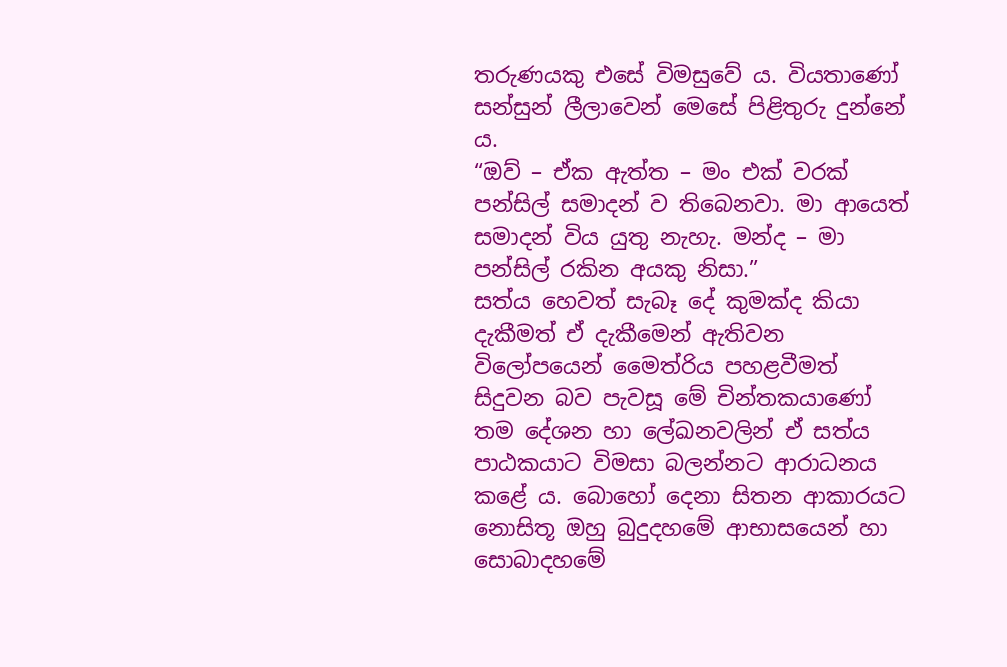තරුණයකු එසේ විමසුවේ ය. වියතාණෝ සන්සුන් ලීලාවෙන් මෙසේ පිළිතුරු දුන්නේ ය.
“ඔව් – ඒක ඇත්ත – මං එක් වරක් පන්සිල් සමාදන් ව තිබෙනවා. මා ආයෙත් සමාදන් විය යුතු නැහැ. මන්ද – මා පන්සිල් රකින අයකු නිසා.”
සත්ය හෙවත් සැබෑ දේ කුමක්ද කියා දැකීමත් ඒ දැකීමෙන් ඇතිවන විලෝපයෙන් මෛත්රිය පහළවීමත් සිදුවන බව පැවසූ මේ චින්තකයාණෝ තම දේශන හා ලේඛනවලින් ඒ සත්ය පාඨකයාට විමසා බලන්නට ආරාධනය කළේ ය. බොහෝ දෙනා සිතන ආකාරයට නොසිතූ ඔහු බුදුදහමේ ආභාසයෙන් හා සොබාදහමේ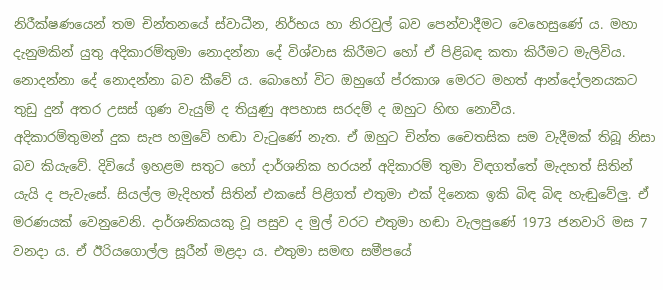නිරීක්ෂණයෙන් තම චින්තනයේ ස්වාධීන, නිර්භය හා නිරවුල් බව පෙන්වාදීමට වෙහෙසුණේ ය. මහා දැනුමකින් යුතු අදිකාරම්තුමා නොදන්නා දේ විශ්වාස කිරීමට හෝ ඒ පිළිබඳ කතා කිරීමට මැලිවිය. නොදන්නා දේ නොදන්නා බව කීවේ ය. බොහෝ විට ඔහුගේ ප්රකාශ මෙරට මහත් ආන්දෝලනයකට තුඩු දුන් අතර උසස් ගුණ වැයුම් ද තියුණු අපහාස සරදම් ද ඔහුට හිඟ නොවීය.
අදිකාරම්තුමන් දුක සැප හමුවේ හඬා වැටුණේ නැත. ඒ ඔහුට චින්ත චෛතසික සම වැදීමක් තිබූ නිසා බව කියැවේ. දිවියේ ඉහළම සතුට හෝ දාර්ශනික හරයන් අදිකාරම් තුමා විඳගත්තේ මැදහත් සිතින් යැයි ද පැවැසේ. සියල්ල මැදිහත් සිතින් එකසේ පිළිගත් එතුමා එක් දිනෙක ඉකි බිඳ බිඳ හැඬුවේලු. ඒ මරණයක් වෙනුවෙනි. දාර්ශනිකයකු වූ පසුව ද මුල් වරට එතුමා හඬා වැලපුණේ 1973 ජනවාරි මස 7 වනදා ය. ඒ ඊරියගොල්ල සූරීන් මළදා ය. එතුමා සමඟ සමීපයේ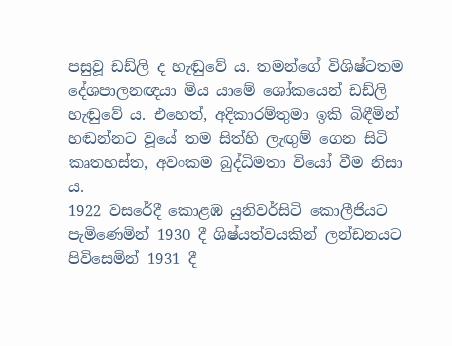පසුවූ ඩඩ්ලි ද හැඬුවේ ය. තමන්ගේ විශිෂ්ටතම දේශපාලනඥයා මිය යාමේ ශෝකයෙන් ඩඩ්ලි හැඬුවේ ය. එහෙත්, අදිකාරම්තුමා ඉකි බිඳීමින් හඬන්නට වූයේ තම සිත්හි ලැඟුම් ගෙන සිටි කෘතහස්ත, අවංකම බුද්ධිමතා වියෝ වීම නිසා ය.
1922 වසරේදී කොළඹ යුනිවර්සිටි කොලීජියට පැමිණෙමින් 1930 දී ශිෂ්යත්වයකින් ලන්ඩනයට පිවිසෙමින් 1931 දී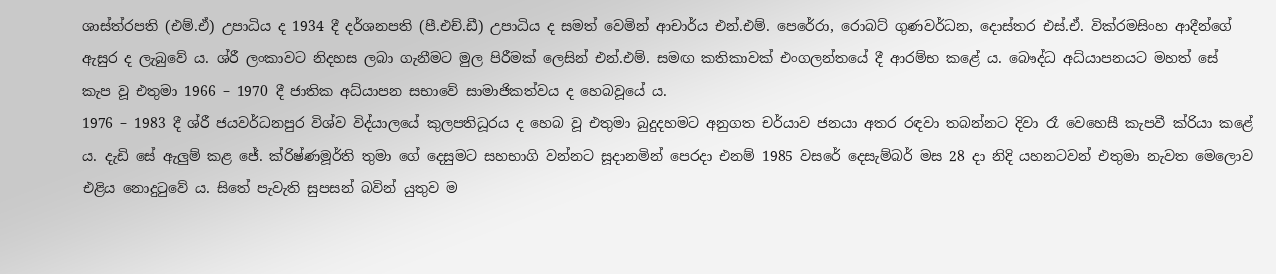ශාස්ත්රපති (එම්.ඒ) උපාධිය ද 1934 දී දර්ශනපති (පී.එච්.ඩී) උපාධිය ද සමත් වෙමින් ආචාර්ය එන්.එම්. පෙරේරා, රොබට් ගුණවර්ධන, දොස්තර එස්.ඒ. වික්රමසිංහ ආදීන්ගේ ඇසුර ද ලැබුවේ ය. ශ්රී ලංකාවට නිදහස ලබා ගැනීමට මුල පිරීමක් ලෙසින් එන්.එම්. සමඟ කතිකාවක් එංගලන්තයේ දී ආරම්භ කළේ ය. බෞද්ධ අධ්යාපනයට මහත් සේ කැප වූ එතුමා 1966 – 1970 දී ජාතික අධ්යාපන සභාවේ සාමාජිකත්වය ද හෙබවූයේ ය.
1976 – 1983 දී ශ්රී ජයවර්ධනපුර විශ්ව විද්යාලයේ කුලපතිධූරය ද හෙබ වූ එතුමා බුදුදහමට අනුගත චර්යාව ජනයා අතර රඳවා තබන්නට දිවා රෑ වෙහෙසී කැපවී ක්රියා කළේ ය. දැඩි සේ ඇලුම් කළ ජේ. ක්රිෂ්ණමූර්ති තුමා ගේ දෙසුමට සහභාගි වන්නට සූදානමින් පෙරදා එනම් 1985 වසරේ දෙසැම්බර් මස 28 දා නිදි යහනටවන් එතුමා නැවත මෙලොව එළිය නොදුටුවේ ය. සිතේ පැවැති සුපසන් බවින් යුතුව ම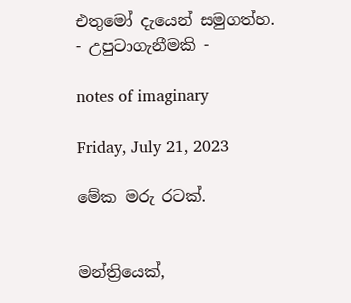එතුමෝ දැයෙන් සමුගත්හ.
- උපුටාගැනීමකි -

notes of imaginary

Friday, July 21, 2023

මේක මරු රටක්.


මන්ත්‍රියෙක්,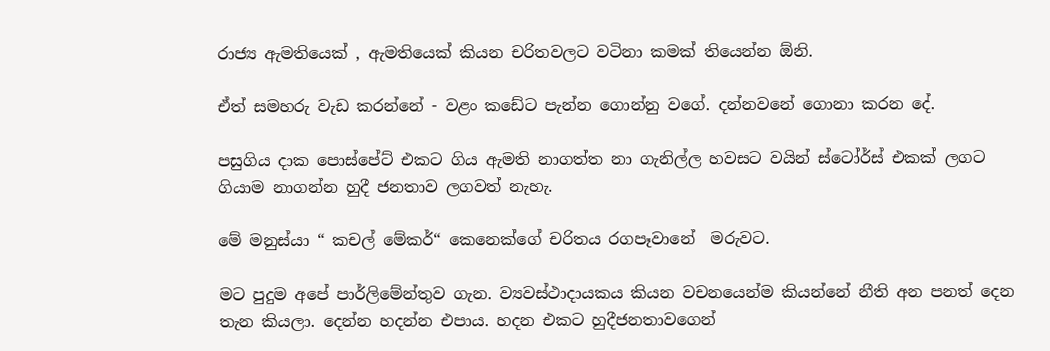රාජ්‍ය ඇමතියෙක් , ඇමතියෙක් කියන චරිතවලට වටිනා කමක් තියෙන්න ඕනි.

ඒත් සමහරු වැඩ කරන්නේ - වළං කඩේට පැන්න ගොන්නු වගේ. දන්නවනේ ගොනා කරන දේ.

පසුගිය දාක පොස්පේට් එකට ගිය ඇමති නාගත්ත නා ගැනිල්ල හවසට වයින් ස්ටෝර්ස් එකක් ලගට ගියාම නාගන්න හුදී ජනතාව ලගවත් නැහැ.

මේ මනුස්යා “ කචල් මේකර්“ කෙනෙක්ගේ චරිතය රගපෑවානේ  මරුවට.

මට පුදුම අපේ පාර්ලිමේන්තුව ගැන. ව්‍යවස්ථාදායකය කියන වචනයෙන්ම කියන්නේ නීති අන පනත් දෙන තැන කියලා. දෙන්න හදන්න එපාය. හදන එකට හුදීජනතාවගෙන්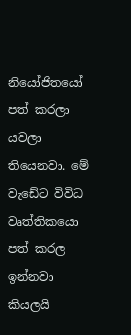නියෝජිතයෝ පත් කරලා  යවලා තියෙනවා. මේ වැඩේට විවිධ වෘත්තිකයො පත් කරල ඉන්නවා කියලයි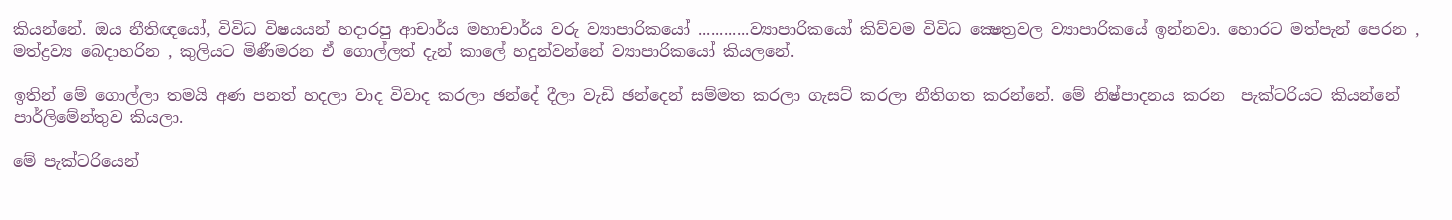කියන්නේ. ඔය නීතිඥයෝ, විවිධ විෂයයන් හදාරපු ආචාර්ය මහාචාර්ය වරු ව්‍යාපාරිකයෝ ............ව්‍යාපාරිකයෝ කිව්වම විවිධ ක්‍ෂෙත්‍රවල ව්‍යාපාරිකයේ ඉන්නවා. හොරට මත්පැන් පෙරන , මත්ද්‍රව්‍ය බෙදාහරින , කුලියට මිණීමරන ඒ ගොල්ලත් දැන් කාලේ හදුන්වන්නේ ව්‍යාපාරිකයෝ කියලනේ.

ඉතින් මේ ගොල්ලා තමයි අණ පනත් හදලා වාද විවාද කරලා ඡන්දේ දීලා වැඩි ඡන්දෙන් සම්මත කරලා ගැසට් කරලා නීතිගත කරන්නේ. මේ නිෂ්පාදනය කරන  පැක්ටරියට කියන්නේ පාර්ලිමේන්තුව කියලා.

මේ පැක්ටරියෙන්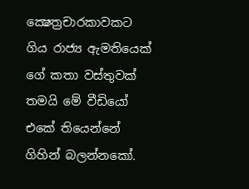ක්‍ෂෙත්‍රචාරකාවකට ගිය රාජ්‍ය ඇමතියෙක් ගේ කතා වස්තුවක් තමයි මේ වීඩියෝ එකේ තියෙන්නේ ගිහින් බලන්නකෝ.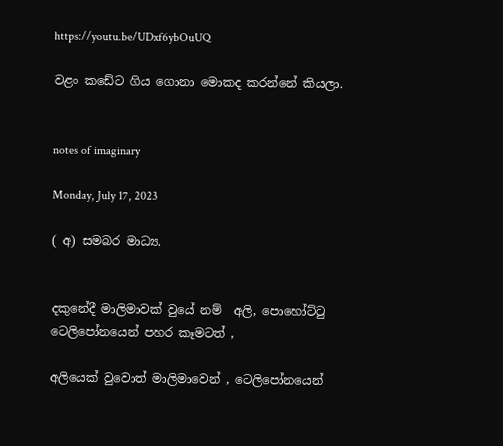https://youtu.be/UDxf6ybOuUQ

වළං කඩේට ගිය ගොනා මොකද කරන්නේ කියලා.


notes of imaginary

Monday, July 17, 2023

( අ) සමබර මාධ්‍ය.


දකුනේදී මාලිමාවක් වුයේ නම්  අලි, පොහෝට්ටු  ටෙලිපෝනයෙන් පහර කෑමටත් ,

අලියෙක් වුවොත් මාලිමාවෙන් , ටෙලිපෝනයෙන්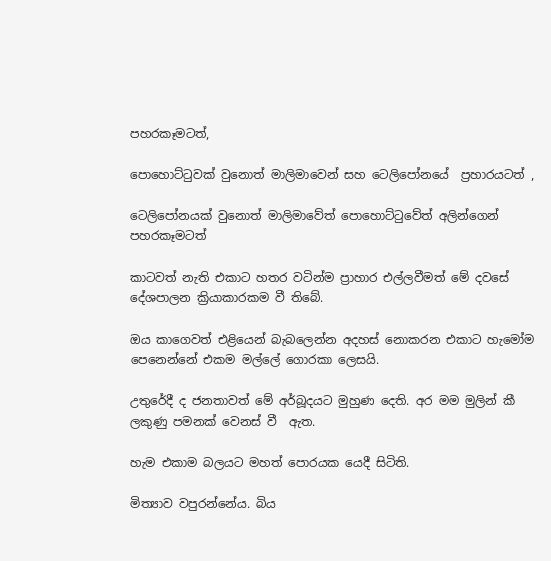පහරකෑමටත්,

පොහොට්ටුවක් වුනොත් මාලිමාවෙන් සහ ටෙලිපෝනයේ  ප්‍රහාරයටත් ,

ටෙලිපෝනයක් වුනොත් මාලිමාවේත් පොහොට්ටුවේත් අලින්ගෙන් පහරකෑමටත්

කාටවත් නැති එකාට හතර වටින්ම ප්‍රාහාර එල්ලවීමත් මේ දවසේ දේශපාලන ක්‍රියාකාරකම වී තිබේ.

ඔය කාගෙවත් එළියෙන් බැබලෙන්න අදහස් නොකරන එකාට හැමෝම පෙනෙන්නේ එකම මල්ලේ ගොරකා ලෙසයි.

උතුරේදී ද ජනතාවත් මේ අර්බූදයට මුහුණ දෙති. අර මම මුලින් කී ලකුණු පමනක් වෙනස් වී  ඇත.

හැම එකාම බලයට මහත් පොරයක යෙදී සිටිති.

මිත්‍යාව වපුරන්නේය. බිය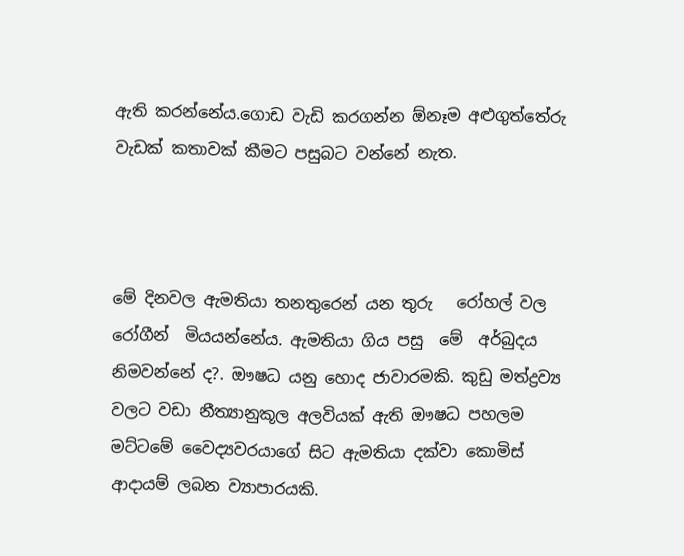ඇති කරන්නේය.ගොඩ වැඩි කරගන්න ඕනෑම අළුගුත්තේරු වැඩක් කතාවක් කීමට පසුබට වන්නේ නැත.



මේ දිනවල ඇමතියා තනතුරෙන් යන තුරු   රෝහල් වල  රෝගීන්  මියයන්නේය. ඇමතියා ගිය පසු  මේ  අර්බුදය නිමවන්නේ ද?. ඖෂධ යනු හොද ජාවාරමකි. කුඩු මත්ද්‍රව්‍ය වලට වඩා නීත්‍යානුකූල අලවියක් ඇති ඖෂධ පහලම මට්ටමේ වෛද්‍යවරයාගේ සිට ඇමතියා දක්වා කොමිස් ආදායම් ලබන ව්‍යාපාරයකි.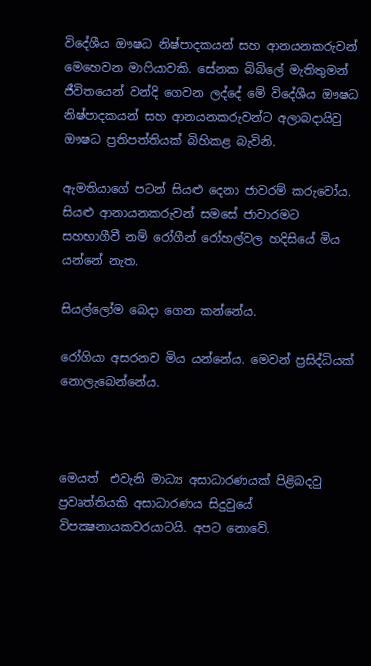විදේශීය ඖෂධ නිෂ්පාදකයන් සහ ආනයනකරුවන්  මෙහෙවන මාෆියාවකි. සේනක බිබිලේ මැතිතුමන් ජීවිතයෙන් වන්දි ගෙවන ලද්දේ ‍මේ විදේශීය ඖෂධ නිෂ්පාදකයන් සහ ආනයනකරුවන්ට අලාබදායිවු ඖෂධ ප්‍රතිපත්තියක් බිහිකළ බැවිනි.

ඇමතියාගේ පටන් සියළු දෙනා ජාවරම් කරුවෝය. සියළු ආනායනකරුවන් සමසේ ජාවාරමට සහභාගීවී නම් රෝගීන් රෝහල්වල හදිසියේ මිය යන්නේ නැත.

සියල්ලෝම බෙදා ගෙන කන්නේය.

රෝගියා අසරනව මිය යන්නේය. මෙවන් ප්‍රසිද්ධියක් නොලැබෙන්නේය.



මෙයත්  එවැනි මාධ්‍ය අසාධාරණයක් පිළිබදවු ප්‍රවෘත්තියකි අසාධාරණය සිදුවුයේ විපක්‍ෂනායකවරයාටයි. අපට නොවේ.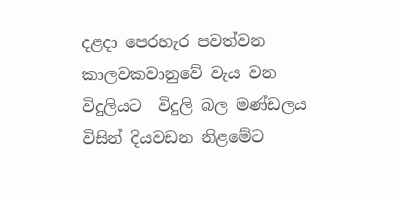දළදා පෙරහැර පවත්වන කාලවකවානුවේ වැය වන විදුලියට  විදුලි බල මණ්ඩලය විසින් දියවඩන නිළමේට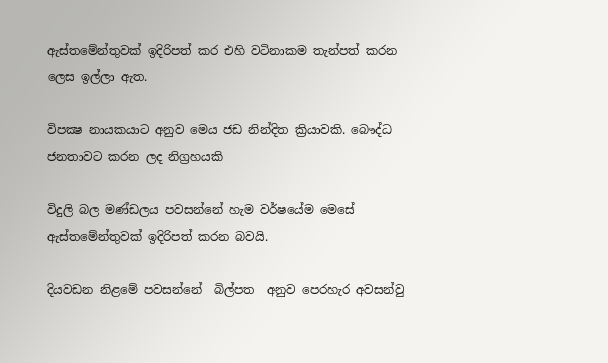ඇස්තමේන්තුවක් ඉදිරිපත් කර එහි වටිනාකම තැන්පත් කරන ලෙස ඉල්ලා ඇත.

විපක්‍ෂ නායකයාට අනුව මෙය ජඩ නින්දිත ක්‍රියාවකි. බෞද්ධ ජනතාවට කරන ලද නිග්‍රහයකි

විදුලි බල මණ්ඩලය පවසන්නේ හැම වර්ෂයේම මෙසේ ඇස්තමේන්තුවක් ඉදිරිපත් කරන බවයි.

දියවඩන නිළමේ පවසන්නේ  බිල්පත  අනුව පෙරහැර අවසන්වු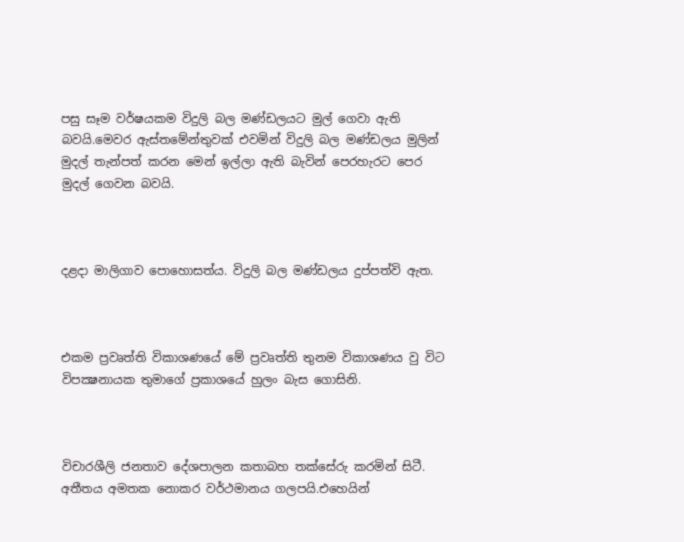පසු සෑම වර්ෂයකම විදුලි බල මණ්ඩලයට මුල් ගෙවා ඇති බවයි.මෙවර ඇස්තමේන්තුවක් එවමින් විදුලි බල මණ්ඩලය මුලින් මුදල් තැන්පත් කරන මෙන් ඉල්ලා ඇති බැවින් පෙරහැරට පෙර මුදල් ගෙවන බවයි.



දළදා මාලිගාව පොහොසත්ය. විදුලි බල මණ්ඩලය දුප්පත්වි ඇත.



එකම ප්‍රවෘත්ති විකාශණයේ මේ ප්‍රවෘත්ති තුනම විකාශණය වු විට විපක්‍ෂනායක තුමාගේ ප්‍රකාශයේ හුලං බැස ගොසිනි.



විචාරශීලි ජනතාව දේශපාලන කතාබහ තක්සේරු කරමින් සිටී. අතීතය අමතක නොකර වර්ථමානය ගලපයි.එහෙයින්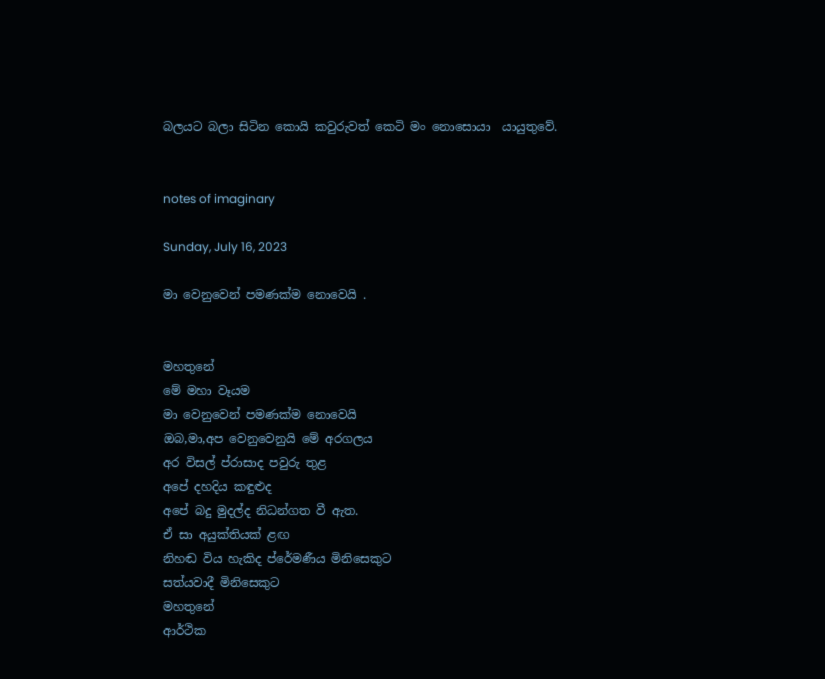බලයට බලා සිටින කොයි කවුරුවත් කෙටි මං නොසොයා  යායුතුවේ.


notes of imaginary

Sunday, July 16, 2023

මා වෙනුවෙන් පමණක්ම නොවෙයි .


මහතුනේ
මේ මහා වෑයම
මා වෙනුවෙන් පමණක්ම නොවෙයි
ඔබ,මා,අප වෙනුවෙනුයි මේ අරගලය
අර විසල් ප්රාසාද පවුරු තුළ
අපේ දහදිය කඳුළුද
අපේ බදු මුදල්ද නිධන්ගත වී ඇත.
ඒ සා අයුක්තියක් ළඟ
නිහඬ විය හැකිද ප්රේමණීය මිනිසෙකුට
සත්යවාදී මිනිසෙකුට
මහතුනේ
ආර්ථික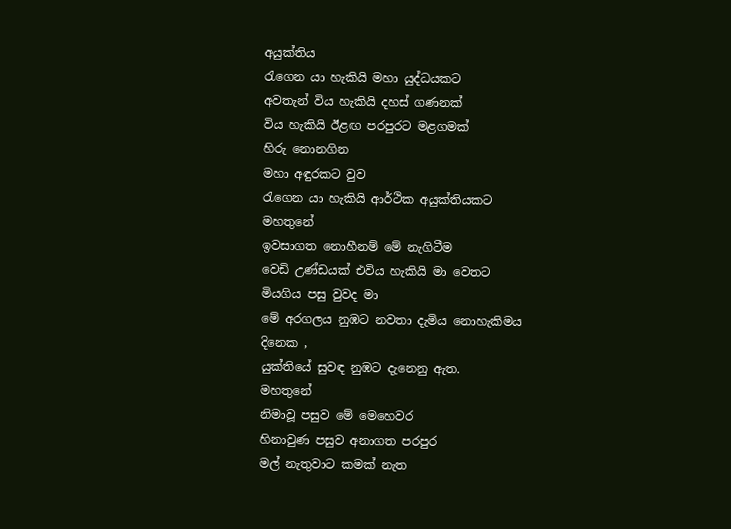අයුක්තිය
රැගෙන යා හැකියි මහා යුද්ධයකට
අවතැන් විය හැකියි දහස් ගණනක්
විය හැකියි ඊළඟ පරපුරට මළගමක්
හිරු නොනගින
මහා අඳුරකට වුව
රැගෙන යා හැකියි ආර්ථික අයුක්තියකට
මහතුනේ
ඉවසාගත නොහීනම් මේ නැගිටීම
වෙඩි උණ්ඩයක් එවිය හැකියි මා වෙතට
මියගිය පසු වුවද මා
මේ අරගලය නුඹට නවතා දැමිය නොහැකිමය
දිනෙක ,
යුක්තියේ සුවඳ නුඹට දැනෙනු ඇත.
මහතුනේ
නිමාවූ පසුව මේ මෙහෙවර
හිනාවුණ පසුව අනාගත පරපුර
මල් නැතුවාට කමක් නැත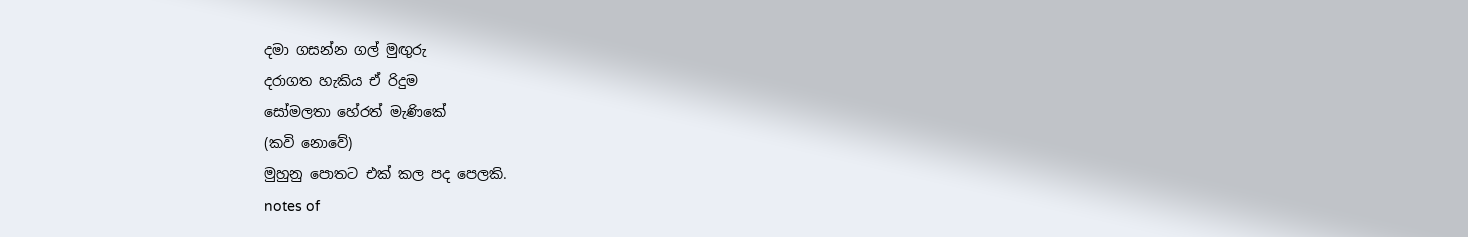දමා ගසන්න ගල් මුඟුරු
දරාගත හැකිය ඒ රිදුම
සෝමලතා හේරත් මැණිකේ
(කවි නොවේ)
මුහුනු පොතට එක් කල පද පෙලකි.
notes of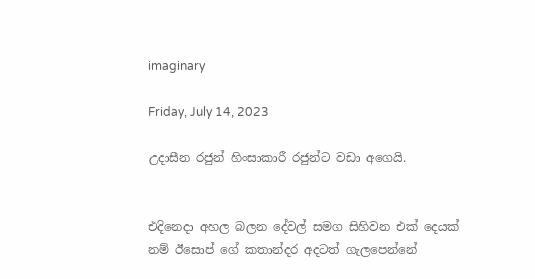imaginary

Friday, July 14, 2023

උදාසීන රජුන් හිංසාකාරී රජුන්ට වඩා අගෙයි.


එදිනෙදා අහල බලන දේවල් සමග සිහිවන එක් දෙයක් නම් ඊසොප් ගේ කතාන්දර අදටත් ගැලපෙන්නේ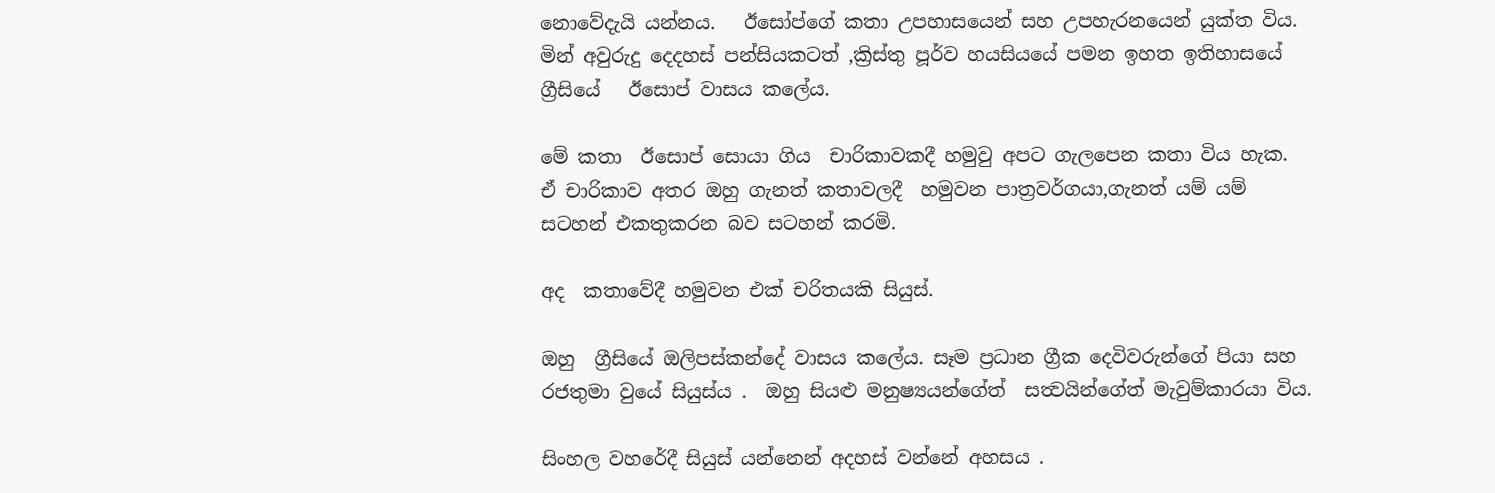නොවේදැයි යන්නය.   ඊසෝප්ගේ කතා උපහාසයෙන් සහ උපහැරනයෙන් යුක්ත විය. මින් අවුරුදු දෙදහස් පන්සියකටත් ,ක්‍රිස්තු පූර්ව හයසියයේ පමන ඉහත ඉතිහාසයේ ග්‍රීසියේ   ඊසොප් වාසය කලේය.

මේ කතා  ඊසොප් සොයා ගිය  චාරිකාවකදී හමුවු අපට ගැලපෙන කතා විය හැක.  ඒ චාරිකාව අතර ඔහු ගැනත් කතාවලදී  හමුවන පාත්‍රවර්ගයා,ගැනත් යම් යම්  සටහන් එකතුකරන බව සටහන් කරමි.

අද  කතාවේදී හමුවන එක් චරිතයකි සියුස්.

ඔහු  ග්‍රීසියේ ඔලිපස්කන්දේ වාසය කලේය. සෑම ප්‍රධාන ග්‍රීක දෙවිවරුන්ගේ පියා සහ රජතුමා වුයේ සියුස්ය .  ඔහු සියළු මනුෂ්‍යයන්ගේත්  සත්‍වයින්ගේත් මැවුම්කාරයා විය.

සිංහල වහරේදී සියුස් යන්නෙන් අදහස් වන්නේ අහසය .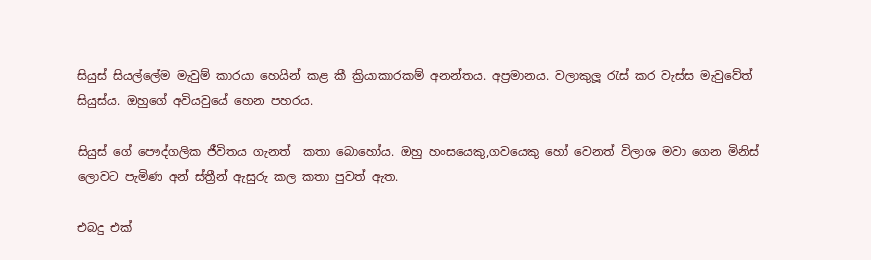සියුස් සියල්ලේම මැවුම් කාරයා හෙයින් කළ කී ක්‍රියාකාරකම් අනන්තය. අප්‍රමානය. වලාකුලූ රැස් කර වැස්ස මැවුවේත් සියුස්ය. ඔහුගේ අවියවුයේ හෙන පහරය.

සියුස් ගේ පෞද්ගලික ජීවිතය ගැනත්  කතා බොහෝය. ඔහු හංසයෙකු,ගවයෙකු හෝ වෙනත් විලාශ මවා ගෙන මිනිස් ලොවට පැමිණ අන් ස්ත්‍රීන් ඇසුරු කල කතා පුවත් ඇත.

එබදු එක්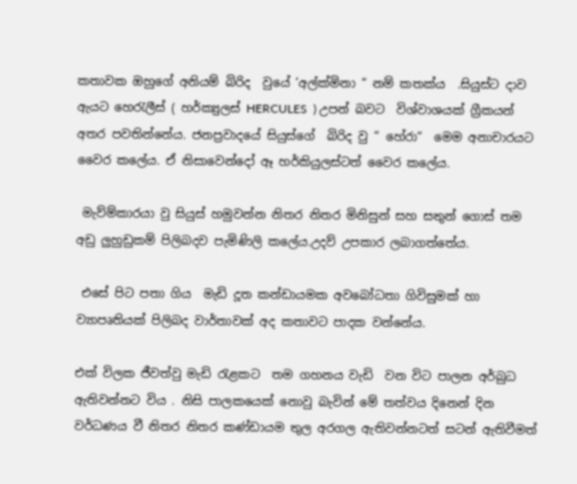කතාවක ඔහුගේ අනියම් බිරිද  වුයේ ‘අල්ක්මිනා “ නම් කතක්ය  .සියුස්ට දාව ඇයට හෙරැලීස් ( හර්ක්‍යුලස් HERCULES  ) උපන් බවට  විශ්වාශයක් ග්‍රීකයන් අතර පවතින්නේය. ජනප්‍රවාදයේ සියුස්ගේ  බිරිද වු “ හේරා“  මෙම අනාචාරයට වෛර කලේය. ඒ නිසාවෙන්දෝ ඈ හර්කියුලස්ටත් වෛර කලේය.

 මැව්ම්කාරයා වු සියුස් හමුවන්න නිතර නිතර මිනිසුන් සහ සතුන් ගොස් තම අඩු ලුහුඩුකම් පිලිබදව පැමිණිලි කලේය.උදව් උපකාර ලබාගත්තේය.

 එසේ පිට පතා ගිය  මැඩි දූත කන්ඩායමක අවබෝධතා ගිවිසුමක් හා ව්‍යාපෘතියක් පිලිබද වාර්තාවක් අද කතාවට පාදක වන්නේය.

එක් විලක ජීවත්වු මැඩි රැළකට  තම ගහනය වැඩි  වන විට පාලන අර්බුධ ඇතිවන්නට විය . නිසි පාලකයෙක් නොවු බැවින් මේ තත්වය දිනෙන් දින වර්ධණය වී නිතර නිතර කණ්ඩායම තුල අරගල ඇතිවන්නටත් සටන් ඇතිවීමත්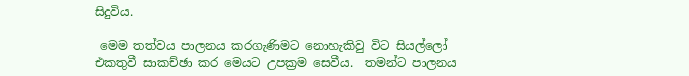සිදුවිය.

 මෙම තත්වය පාලනය කරගැණිමට නොහැකිවු විට සියල්ලෝ එකතුවී සාකච්ඡා කර මෙයට උපක්‍රම සෙවීය.  තමන්ට පාලනය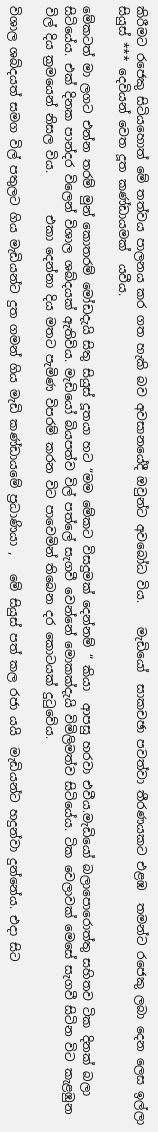කිරීමට රජෙකු සිටියහොත් මේ තත්වය පාලනය කර ගත හැකි බව අවසානයේදී ඔවුන්ට අවබෝධ විය.    මැඩියෝ  සාකචඡා පවත්වා තීරණයකට එළඹ  තමන්ට රජෙකු ලබා දෙන ලෙස ඉල්ලා සියුස් *** දෙවියන් වෙත දූත කණ්ඩායමක්  යවීය.

මේකටත් මා ලගට එන්න තරම් මුන් කොතරම් මෝඩදැයි සිතු සියුස් දූතයා හට “මම මේකට විසදුමක් දෙන්නම් “ කියා  ආපසු හරවා එවීය.මැඩියෝ බලාපොරොත්තු සහිතව ටික දිනක් බලා සිටියේය. එක් දිනක පාන්දර විලෙන් විශාල ශබ්දයක් ඇතිවිය. මැඩියෝ බියපත්ව විල් පත්ලේ සැගවී වෙන්නේ මොකක්දැයි විමිලිමත්ව සිටියේය. ටික වෙලාවක් මෙසේ සැගවී සිටින විට කැළඹුන විල් දිය ක්‍රමයෙන් නිසල විය.       එකා දෙන්නා දිය මතට පැමිණ විපරම් කරන විට පාවෙමින් ති‍බෙන දර කොටයක් දුටුවේය.

විශාල ශබ්දයත් සමග විල් පතුලට ගිය මැඩියන්ට දුත ගමන් ගිය මැඩි කණ්ඩායමේ ප්‍රධාණියා ,   මේ සියුස් පත් කල රජා යයි  මැඩියන්ට හදුන්වා දුන්නේය. එදා සිට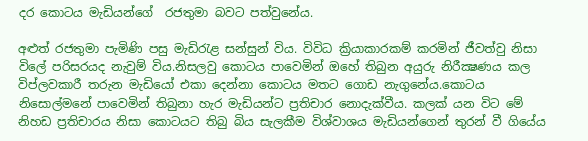දර කොටය මැඩියන්ගේ  රජතුමා බවට පත්වුනේය.

අළුත් රජතුමා පැමිණි පසු මැඩිරැළ සන්සුන් විය. විවිධ ක්‍රියාකාරකම් කරමින් ජීවත්වු නිසා විලේ පරිසරයද නැවුම් විය.නිසලවු කොටය පාවෙමින් ඔහේ තිබුන අයුරු නිරීක්‍ෂණය කල විප්ලවකාරී තරුන මැඩියෝ එකා දෙන්නා කොටය මතට ගොඩ නැගුනේය.කොටය නිසොල්මනේ පාවෙමින් තිබුනා හැර මැඩියන්ට ප්‍රතිචාර නොදැක්වීය. කලක් යන විට මේ නිහඩ ප්‍රතිචාරය නිසා කොටයට තිබු බිය සැලකීම විශ්වාශය මැඩියන්ගෙන් තුරන් වී ගියේය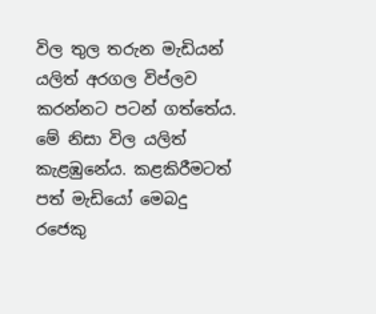විල තුල තරුන මැඩියන් යලිත් අරගල විප්ලව කරන්නට පටන් ගත්තේය. මේ නිසා විල යලිත් කැළඹුනේය. කළකිරීමටත්  පත් මැඩියෝ මෙබදු රජෙකු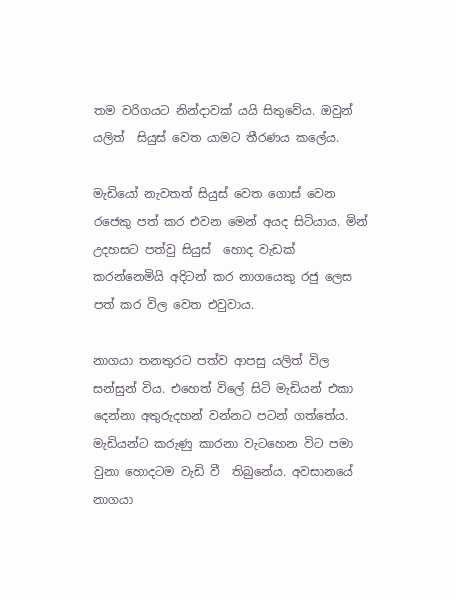තම වරිගයට නින්දාවක් යයි සිතුවේය. ඔවුන්  යලිත්  සියුස් වෙත යාමට තීරණය කලේය.

මැඩියෝ නැවතත් සියුස් වෙත ගොස් වෙන රජෙකු පත් කර එවන මෙන් අයද සිටියාය. මින් උදහසට පත්වු සියුස්  හොද වැඩක් කරන්නෙමියි අදිටන් කර නාගයෙකු රජු ලෙස පත් කර විල වෙත එවුවාය.

නාගයා තනතුරට පත්ව ආපසු යලිත් විල සන්සුන් විය. එහෙත් විලේ සිටි මැඩියන් එකා දෙන්නා අතුරුදහන් වන්නට පටන් ගත්තේය. මැඩියන්ට කරුණු කාරනා වැටහෙන විට පමා වුනා හොදටම වැඩි වී  තිබුනේය. අවසානයේ නාගයා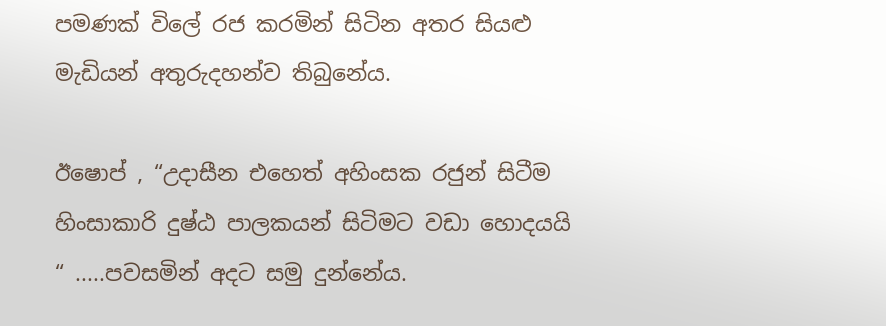පමණක් විලේ රජ කරමින් සිටින අතර සියළු මැඩියන් අතුරුදහන්ව තිබුනේය.

ඊෂොප් , “උදාසීන එහෙත් අහිංසක රජුන් සිටීම හිංසාකාරි දුෂ්ඨ පාලකයන් සිටිමට වඩා හොදයයි “ .....පවසමින් අදට සමු දුන්නේය.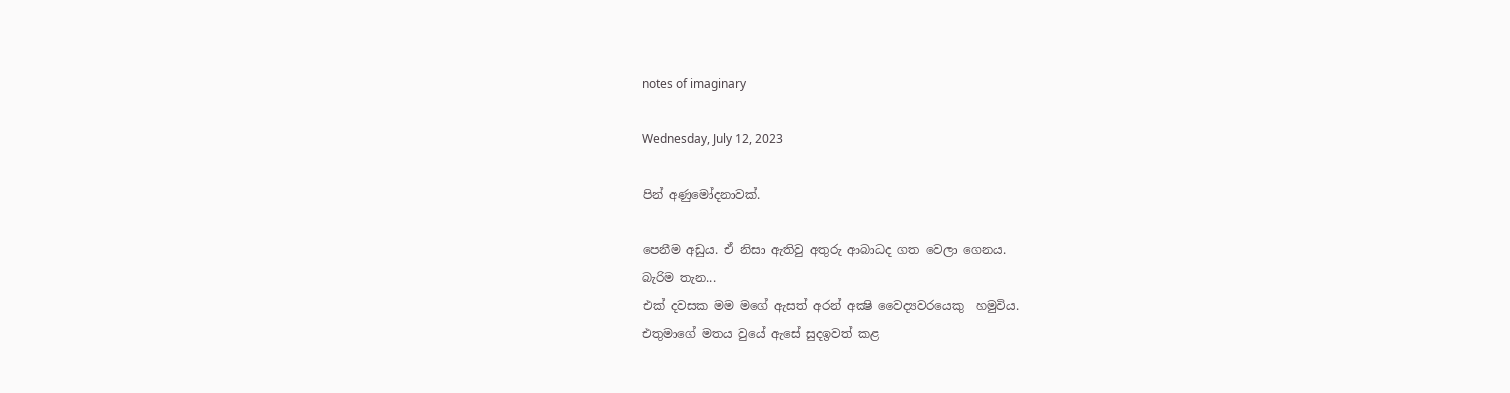notes of imaginary

Wednesday, July 12, 2023

පින් අණුමෝදනාවක්.

පෙනීම අඩුය. ඒ නිසා ඇතිවු අතුරු ආබාධද ගත වෙලා ගෙනය.
බැරිම තැන...
එක් දවසක මම මගේ ඇසත් අරන් අක්‍ෂි වෛද්‍යවරයෙකු  හමුවිය.
එතුමාගේ මතය වුයේ ඇසේ සුදඉවත් කළ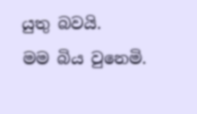යුතු බවයි.
මම බිය වුනෙමි.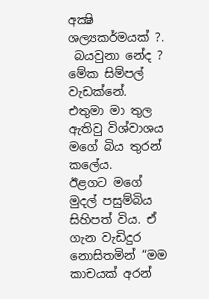අක්‍ෂි ශල්‍යකර්මයක් ?.
 බයවුනා නේද ? මේක සිම්පල් වැඩක්නේ.
එතුමා මා තුල ඇතිවු විශ්වාශය මගේ බිය තුරන් කලේය.
ඊළගට මගේ මුදල් පසුම්බිය සිහිපත් විය. ඒ ගැන වැඩිදුර නොසිතමින් “මම කාචයක් අරන්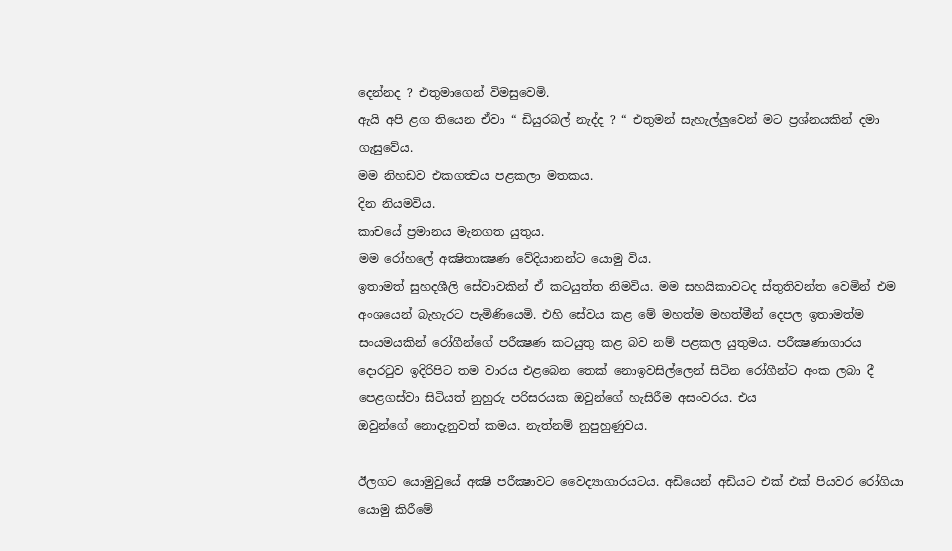දෙන්නද ? එතුමාගෙන් විමසුවෙමි.
ඇයි අපි ළග තියෙන ඒවා “ ඩියුරබල් නැද්ද ? “ එතුමන් සැහැල්ලුවෙන් මට ප්‍රශ්නයකින් දමා ගැසුවේය.
මම නිහඩව එකගත්‍වය පළකලා මතකය.
දින නියමවිය.
කාචයේ ප්‍රමානය මැනගත යුතුය.
මම රෝහලේ අක්‍ෂිතාක්‍ෂණ වේදියානන්ට යොමු විය.
ඉතාමත් සුහදශීලි සේවාවකින් ඒ කටයුත්ත නිමවිය. මම සහයිකාවටද ස්තුතිවන්ත වෙමින් එම අංශයෙන් බැහැරට පැමිණියෙමි. එහි සේවය කළ මේ මහත්ම මහත්මීන් දෙපල ඉතාමත්ම සංයමයකින් රෝගීන්ගේ පරීක්‍ෂණ කටයුතු කළ බව නම් පළකල යුතුමය. පරීක්‍ෂණාගාරය දොරටුව ඉදිරිපිට තම වාරය එළබෙන තෙක් නොඉවසිල්ලෙන් සිටින රෝගීන්ට අංක ලබා දී පෙළගස්වා සිටියත් නුහුරු පරිසරයක ඔවුන්ගේ හැසිරීම අසංවරය. එය
ඔවුන්ගේ නොදැනුවත් කමය. නැත්නම් නුපුහුණුවය.

ඊලගට යොමුවුයේ අක්‍ෂි පරීක්‍ෂාවට වෛද්‍යාගාරයටය. අඩියෙන් අඩියට එක් එක් පියවර රෝගියා යොමු කිරීමේ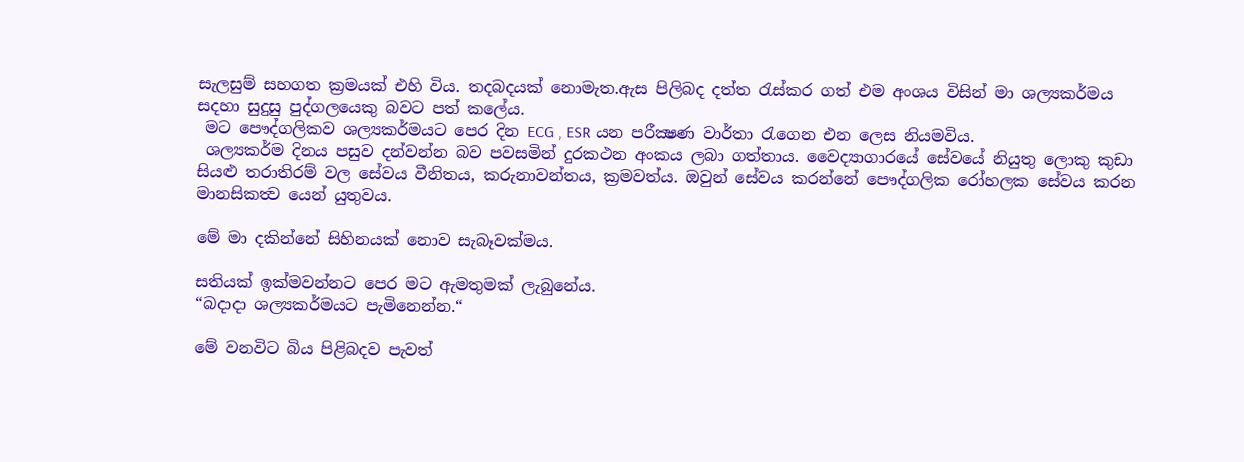සැලසුම් සහගත ක්‍රමයක් එහි විය. තදබදයක් නොමැත.ඇස පිලිබද දත්ත රැස්කර ගත් එම අංශය විසින් මා ශල්‍යකර්මය සදහා සුදුසු පුද්ගලයෙකු බවට පත් කලේය.
 මට පෞද්ගලිකව ශල්‍යකර්මයට පෙර දින ECG , ESR යන පරීක්‍ෂණ වාර්තා රැගෙන එන ලෙස නියමවිය.
 ශල්‍යකර්ම දිනය පසුව දන්වන්න බව පවසමින් දුරකථන අංකය ලබා ගත්තාය. වෛද්‍යාගාරයේ සේවයේ නියුතු ලොකු කුඩා සියළු තරාතිරම් වල සේවය වීනිතය, කරුනාවන්තය, ක්‍රමවත්ය. ඔවුන් සේවය කරන්නේ පෞද්ගලික රෝහලක සේවය කරන මානසිකත්‍ව යෙන් යුතුවය.

මේ මා දකින්නේ සිහිනයක් නොව සැබෑවක්මය.

සතියක් ඉක්මවන්නට පෙර මට ඇමතුමක් ලැබුනේය.
“බදාදා ශල්‍යකර්මයට පැමිනෙන්න.“

මේ වනවිට බිය පිළිබදව පැවත්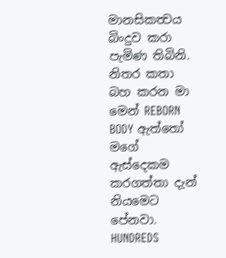මානසිකත්‍වය බිංදුව කරා පැමිණ තිබිනි. නිතර කතා බහ කරන මා මෙන් REBORN BODY ඇත්තෝ මගේ ඇස්දෙකම කරගත්තා දැන් නියමෙට පේනවා. HUNDREDS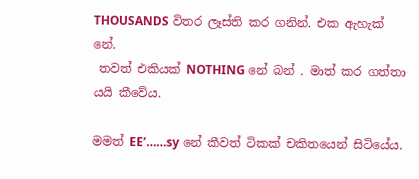THOUSANDS විතර ලෑස්ති කර ගනින්. එක ඇහැක් නේ.
 තවත් එකියක් NOTHING නේ බන් . මාත් කර ගත්තා යයි කීවේය.

මමත් EE’……sy නේ කීවත් ටිකක් චකිතයෙන් සිටියේය.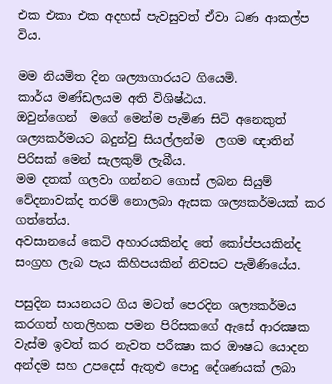එක එකා එක අදහස් පැවසුවත් ඒවා ධණ ආකල්ප විය.

මම නියමිත දින ශල්‍යාගාරයට ගියෙමි.
කාර්ය මණ්ඩලයම අති විශිෂ්ඨය.
ඔවුන්ගෙන්  මගේ මෙන්ම පැමිණ සිටි අනෙකුත් ශල්‍යකර්මයට බදුන්වු සියල්ලන්ම  ලගම ඥාතින් පිරිසක් මෙන් සැලකුම් ලැබීය.
මම දතක් ගලවා ගන්නට ගොස් ලබන සියුම් වේදනාවක්ද තරම් නොලබා ඇසක ශල්‍යකර්මයක් කර ගත්තේය.
අවසානයේ කෙටි අහාරයකින්ද තේ කෝප්පයකින්ද සංග්‍රහ ලැබ පැය කිහිපයකින් නිවසට පැමිණියේය.

පසුදින සායනයට ගිය මටත් පෙරදින ශල්‍යකර්මය කරගත් හතලිහක පමන පිරිසකගේ ඇසේ ආරක්‍ෂක වැස්ම ඉවත් කර නැවත පරීක්‍ෂා කර ඖෂධ යොදන අන්දම සහ උපදෙස් ඇතුළු පොදු දේශණයක් ලබා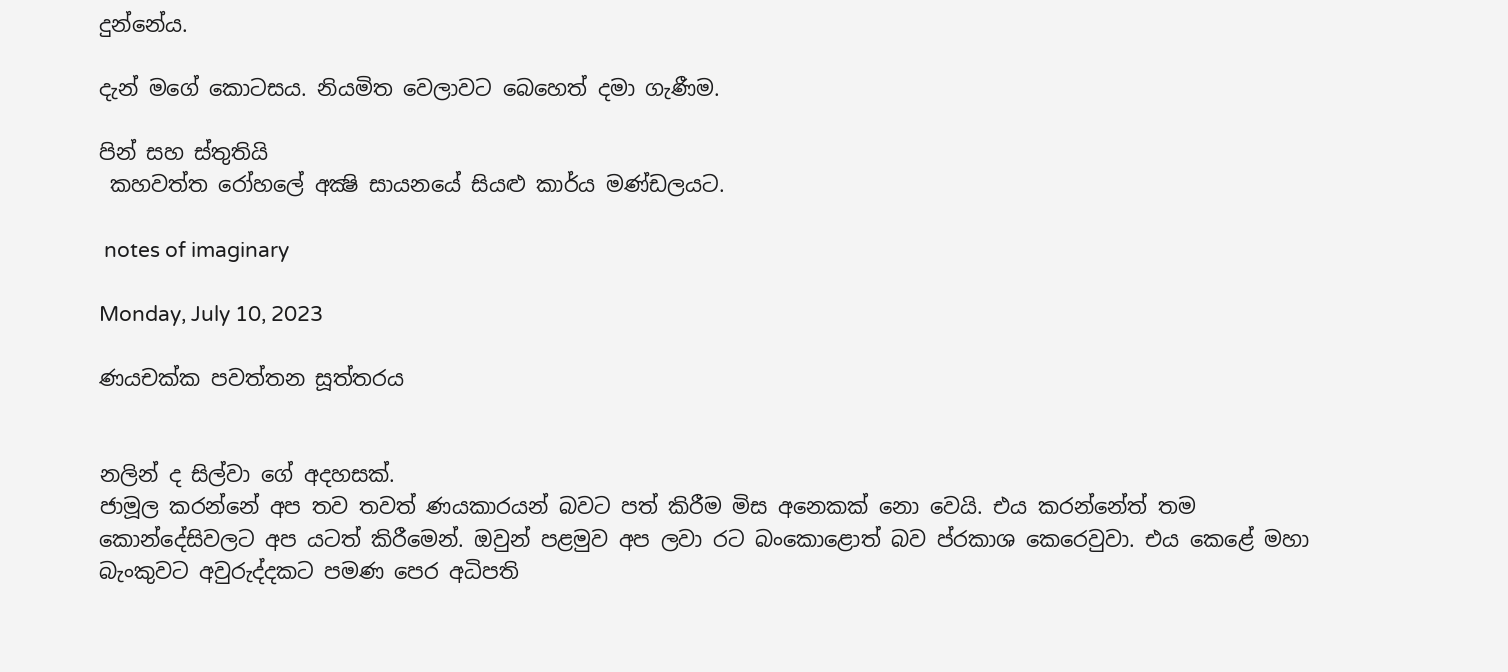දුන්නේය.

දැන් මගේ කොටසය. නියමිත වෙලාවට බෙහෙත් දමා ගැණීම.

පින් සහ ස්තුතියි
 කහවත්ත රෝහලේ අක්‍ෂි සායනයේ සියළු කාර්ය මණ්ඩලයට.

 notes of imaginary

Monday, July 10, 2023

ණයචක්ක පවත්තන සූත්තරය


නලින් ද සිල්වා ගේ අදහසක්.
ජාමූල කරන්නේ අප තව තවත් ණයකාරයන් බවට පත් කිරීම මිස අනෙකක් නො වෙයි. එය කරන්නේත් තම කොන්දේසිවලට අප යටත් කිරීමෙන්. ඔවුන් පළමුව අප ලවා රට බංකොළොත් බව ප්රකාශ කෙරෙවුවා. එය කෙළේ මහා බැංකුවට අවුරුද්දකට පමණ පෙර අධිපති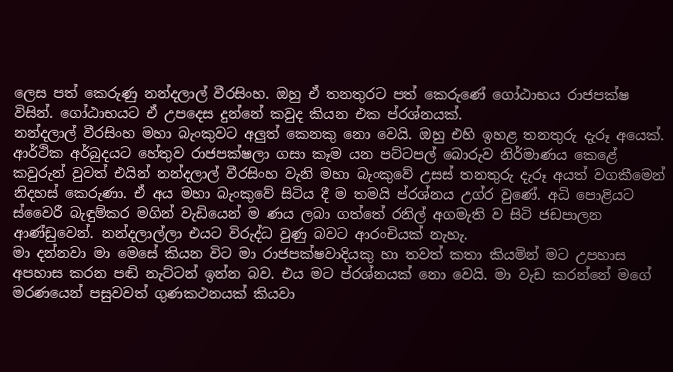ලෙස පත් කෙරුණු නන්දලාල් වීරසිංහ. ඔහු ඒ තනතුරට පත් කෙරුණේ ගෝඨාභය රාජපක්ෂ විසින්. ගෝඨාභයට ඒ උපදෙස දුන්නේ කවුද කියන එක ප්රශ්නයක්.
නන්දලාල් වීරසිංහ මහා බැංකුවට අලුත් කෙනකු නො වෙයි. ඔහු එහි ඉහළ තනතුරු දැරූ අයෙක්. ආර්ථික අර්බුදයට හේතුව රාජපක්ෂලා ගසා කෑම යන පට්ටපල් බොරුව නිර්මාණය කෙළේ කවුරුන් වුවත් එයින් නන්දලාල් වීරසිංහ වැනි මහා බැංකුවේ උසස් තනතුරු දැරූ අයත් වගකීමෙන් නිදහස් කෙරුණා. ඒ අය මහා බැංකුවේ සිටිය දී ම තමයි ප්රශ්නය උග්ර වුණේ. අධි පොළියට ස්වෛරී බැඳුම්කර මගින් වැඩියෙන් ම ණය ලබා ගත්තේ රනිල් අගමැති ව සිටි ජඩපාලන ආණ්ඩුවෙන්. නන්දලාල්ලා එයට විරුද්ධ වුණු බවට ආරංචියක් නැහැ.
මා දන්නවා මා මෙසේ කියන විට මා රාජපක්ෂවාදියකු හා තවත් කතා කියමින් මට උපහාස අපහාස කරන පඬි නැට්ටන් ඉන්න බව. එය මට ප්රශ්නයක් නො වෙයි. මා වැඩ කරන්නේ මගේ මරණයෙන් පසුවවත් ගුණකථනයක් කියවා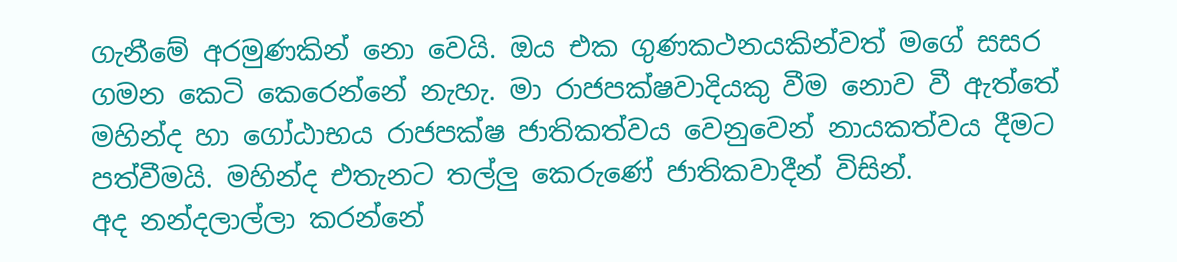ගැනීමේ අරමුණකින් නො වෙයි. ඔය එක ගුණකථනයකින්වත් මගේ සසර ගමන කෙටි කෙරෙන්නේ නැහැ. මා රාජපක්ෂවාදියකු වීම නොව වී ඇත්තේ මහින්ද හා ගෝඨාභය රාජපක්ෂ ජාතිකත්වය වෙනුවෙන් නායකත්වය දීමට පත්වීමයි. මහින්ද එතැනට තල්ලු කෙරුණේ ජාතිකවාදීන් විසින්.
අද නන්දලාල්ලා කරන්නේ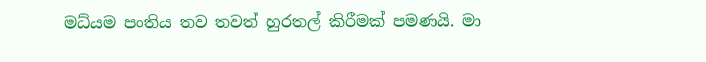මධ්යම පංතිය තව තවත් හුරතල් කිරීමක් පමණයි. මා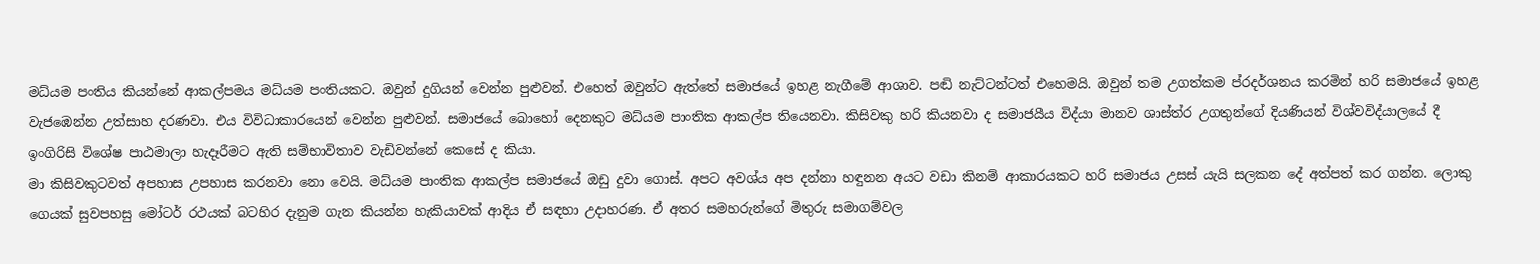මධ්යම පංතිය කියන්නේ ආකල්පමය මධ්යම පංතියකට. ඔවුන් දුගියන් වෙන්න පුළුවන්. එහෙත් ඔවුන්ට ඇත්තේ සමාජයේ ඉහළ නැගීමේ ආශාව. පඬි නැට්ටන්ටත් එහෙමයි. ඔවුන් තම උගත්කම ප්රදර්ශනය කරමින් හරි සමාජයේ ඉහළ වැජඹෙන්න උත්සාහ දරණවා. එය විවිධාකාරයෙන් වෙන්න පුළුවන්. සමාජයේ බොහෝ දෙනකුට මධ්යම පාංතික ආකල්ප තියෙනවා. කිසිවකු හරි කියනවා ද සමාජයීය විද්යා මානව ශාස්ත්ර උගතුන්ගේ දියණියන් විශ්වවිද්යාලයේ දී ඉංගිරිසි විශේෂ පාඨමාලා හැදෑරීමට ඇති සම්භාවිතාව වැඩිවන්නේ කෙසේ ද කියා.
මා කිසිවකුටවත් අපහාස උපහාස කරනවා නො වෙයි. මධ්යම පාංතික ආකල්ප සමාජයේ ඔඩු දුවා ගොස්. අපට අවශ්ය අප දන්නා හඳුනන අයට වඩා කිනම් ආකාරයකට හරි සමාජය උසස් යැයි සලකන දේ අත්පත් කර ගන්න. ලොකු ගෙයක් සුවපහසු මෝටර් රථයක් බටහිර දැනුම ගැන කියන්න හැකියාවක් ආදිය ඒ සඳහා උදාහරණ. ඒ අතර සමහරුන්ගේ මිතුරු සමාගම්වල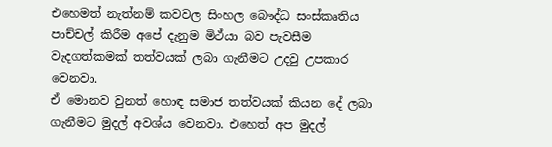එහෙමත් නැත්නම් කවවල සිංහල බෞද්ධ සංස්කෘතිය පාච්චල් කිරීම අපේ දැනුම මිථ්යා බව පැවසීම වැදගත්කමක් තත්වයක් ලබා ගැනීමට උදවු උපකාර වෙනවා.
ඒ මොනව වුනත් හොඳ සමාජ තත්වයක් කියන දේ ලබා ගැනීමට මුදල් අවශ්ය වෙනවා. එහෙත් අප මුදල්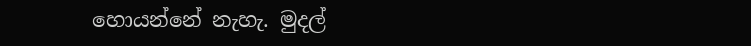හොයන්නේ නැහැ. මුදල්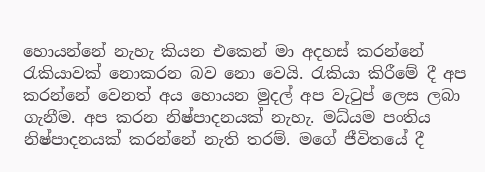හොයන්නේ නැහැ කියන එකෙන් මා අදහස් කරන්නේ රැකියාවක් නොකරන බව නො වෙයි. රැකියා කිරීමේ දී අප කරන්නේ වෙනත් අය හොයන මුදල් අප වැටුප් ලෙස ලබා ගැනීම. අප කරන නිෂ්පාදනයක් නැහැ. මධ්යම පංතිය නිෂ්පාදනයක් කරන්නේ නැති තරම්. මගේ ජීවිතයේ දී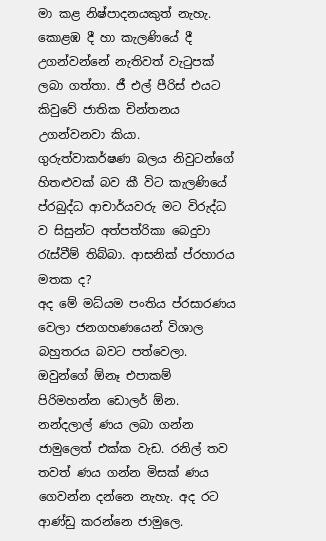මා කළ නිෂ්පාදනයකුත් නැහැ. කොළඹ දී හා කැලණියේ දී උගන්වන්නේ නැතිවත් වැටුපක් ලබා ගත්තා. ජී එල් පීරිස් එයට කිවුවේ ජාතික චින්තනය උගන්වනවා කියා. ගුරුත්වාකර්ෂණ බලය නිවුටන්ගේ හිතළුවක් බව කී විට කැලණියේ ප්රබුද්ධ ආචාර්යවරු මට විරුද්ධ ව සිසුන්ට අත්පත්රිකා බෙදුවා රැස්වීම් තිබ්බා. ආසනික් ප්රහාරය මතක ද?
අද මේ මධ්යම පංතිය ප්රසාරණය වෙලා ජනගහණයෙන් විශාල බහුතරය බවට පත්වෙලා. ඔවුන්ගේ ඕනෑ එපාකම් පිරිමහන්න ඩොලර් ඕන. නන්දලාල් ණය ලබා ගන්න ජාමුලෙත් එක්ක වැඩ. රනිල් තව තවත් ණය ගන්න මිසක් ණය ගෙවන්න දන්නෙ නැහැ. අද රට ආණ්ඩු කරන්නෙ ජාමුලෙ.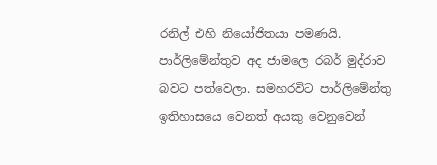රනිල් එහි නියෝජිතයා පමණයි. පාර්ලිමේන්තුව අද ජාමලෙ රබර් මුද්රාව බවට පත්වෙලා. සමහරවිට පාර්ලිමේන්තු ඉතිහාසයෙ වෙනත් අයකු වෙනුවෙන්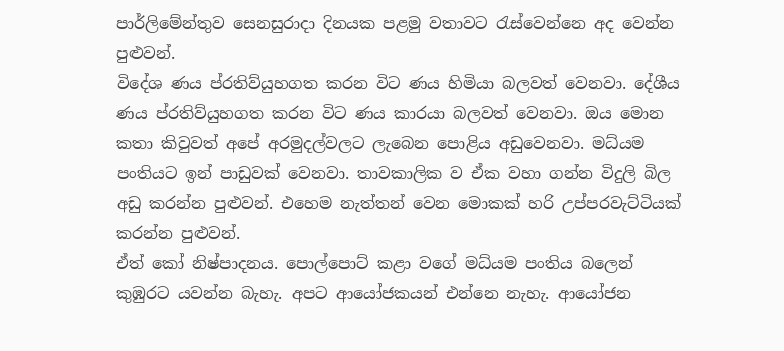පාර්ලිමේන්තුව සෙනසුරාදා දිනයක පළමු වතාවට රැස්වෙන්නෙ අද වෙන්න පුළුවන්.
විදේශ ණය ප්රතිව්යුහගත කරන විට ණය හිමියා බලවත් වෙනවා. දේශීය ණය ප්රතිව්යුහගත කරන විට ණය කාරයා බලවත් වෙනවා. ඔය මොන කතා කිවුවත් අපේ අරමුදල්වලට ලැබෙන පොළිය අඩුවෙනවා. මධ්යම පංතියට ඉන් පාඩුවක් වෙනවා. තාවකාලික ව ඒක වහා ගන්න විදුලි බිල අඩු කරන්න පුළුවන්. එහෙම නැත්තන් වෙන මොකක් හරි උප්පරවැට්ටියක් කරන්න පුළුවන්.
ඒත් කෝ නිෂ්පාදනය. පොල්පොට් කළා වගේ මධ්යම පංතිය බලෙන් කුඹුරට යවන්න බැහැ. අපට ආයෝජකයන් එන්නෙ නැහැ. ආයෝජන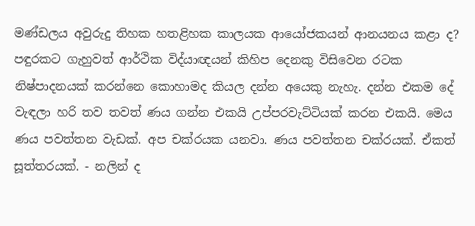මණ්ඩලය අවුරුදු තිහක හතළිහක කාලයක ආයෝජකයන් ආනයනය කළා ද? පඳුරකට ගැහුවත් ආර්ථික විද්යාඥයන් කිහිප දෙනකු විසිවෙන රටක නිෂ්පාදනයක් කරන්නෙ කොහාමද කියල දන්න අයෙකු නැහැ. දන්න එකම දේ වැඳලා හරි තව තවත් ණය ගන්න එකයි උප්පරවැට්ටියක් කරන එකයි. මෙය ණය පවත්තන වැඩක්. අප චක්රයක යනවා. ණය පවත්තන චක්රයක්. ඒකත් සූත්තරයක්. - නලින් ද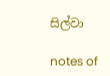සිල්වා

notes of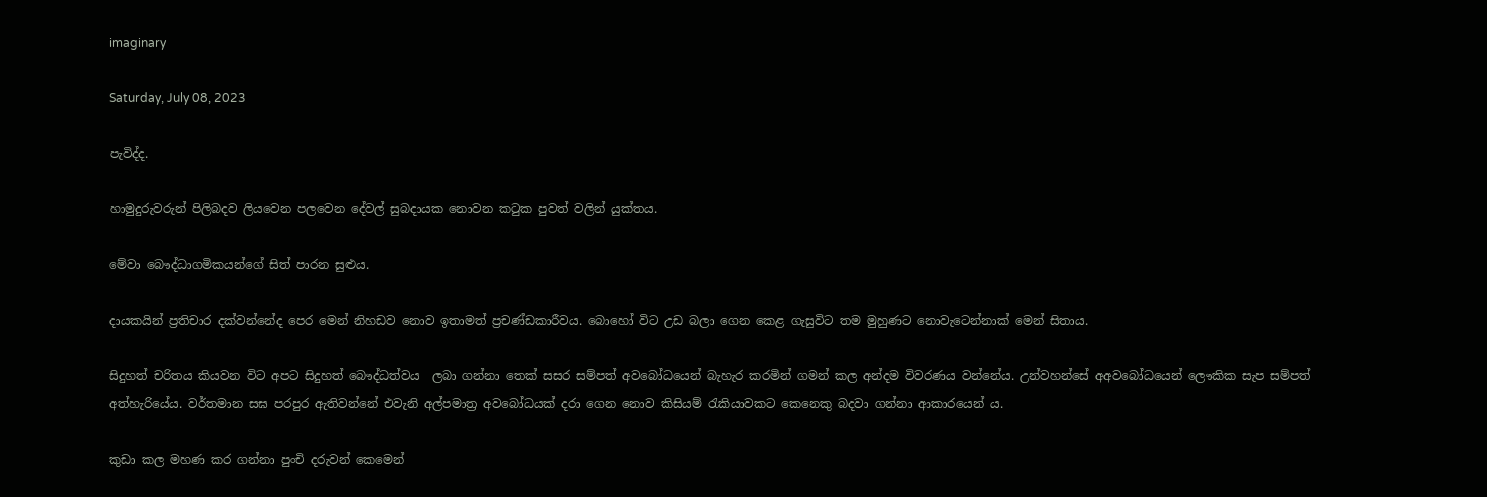imaginary

Saturday, July 08, 2023

පැවිද්ද.

හාමුදුරුවරුන් පිලිබදව ලියවෙන පලවෙන දේවල් සුබදායක නොවන කටුක පුවත් වලින් යුක්තය.

මේවා බෞද්ධාගමිකයන්ගේ සිත් පාරන සුළුය.

දායකයින් ප්‍රතිචාර දක්වන්නේද පෙර මෙන් නිහඩව නොව ඉතාමත් ප්‍රචණ්ඩකාරීවය. බොහෝ විට උඩ බලා ගෙන කෙළ ගැසුවිට තම මුහුණට නොවැටෙන්නාක් මෙන් සිතාය.

සිදුහත් චරිතය කියවන විට අපට සිදුහත් බෞද්ධත්වය  ලබා ගන්නා තෙක් සසර සම්පත් අවබෝධයෙන් බැහැර කරමින් ගමන් කල අන්දම විවරණය වන්නේය. උන්වහන්සේ අඅවබෝධයෙන් ලෞකික සැප සම්පත් අත්හැරියේය. වර්තමාන සඝ පරපුර ඇතිවන්නේ එවැනි අල්පමාත්‍ර අවබෝධයක් දරා ගෙන නොව කිසියම් රැකියාවකට කෙනෙකු බදවා ගන්නා ආකාරයෙන් ය.

කුඩා කල මහණ කර ගන්නා පුංචි දරුවන් කෙමෙන්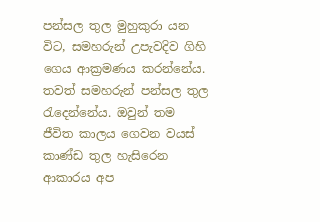පන්සල තුල මුහුකුරා යන විට, සමහරුන් උපැවදිව ගිහි ගෙය ආක්‍රමණය කරන්නේය. තවත් සමහරුන් පන්සල තුල රැදෙන්නේය. ඔවුන් තම ජීවිත කාලය ගෙවන වයස් කාණ්ඩ තුල හැසිරෙන ආකාරය අප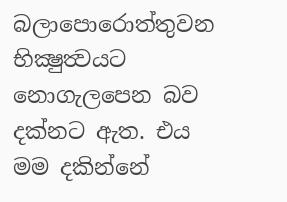බලාපොරොත්තුවන භික්‍ෂුත්‍වයට නොගැලපෙන බව දක්නට ඇත. එය මම දකින්නේ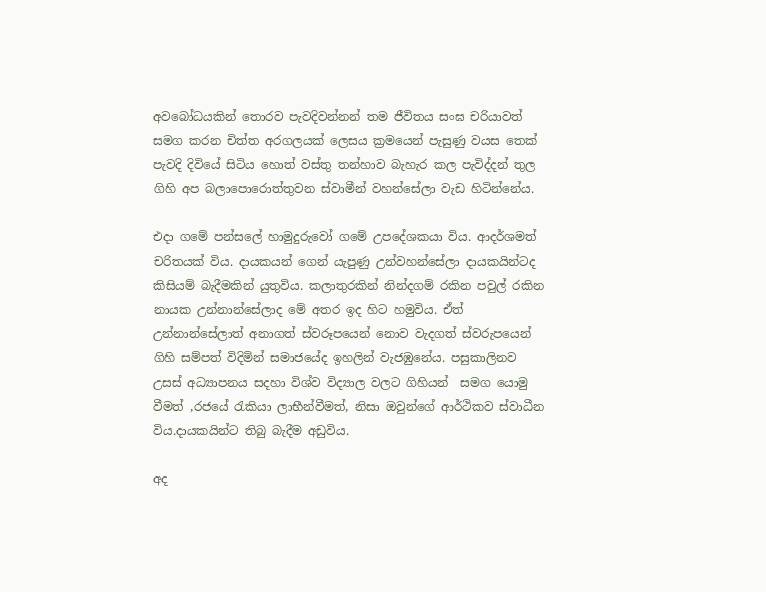අවබෝධයකින් තොරව පැවදිවන්නන් තම ජීවිතය සංඝ චරියාවත් සමග කරන චිත්ත අරගලයක් ලෙසය ක්‍රමයෙන් පැසුණු වයස තෙක් පැවදි දිවියේ සිටිය හොත් වස්තු තන්හාව බැහැර කල පැවිද්දන් තුල ගිහි අප බලාපොරොත්තුවන ස්වාමීන් වහන්සේලා වැඩ හිටින්නේය.

එදා ගමේ පන්සලේ හාමුදුරුවෝ ගමේ උපදේශකයා විය. ආදර්ශමත් චරිතයක් විය. දායකයන් ගෙන් යැපුණු උන්වහන්සේලා දායකයින්ටද කිසියම් බැදීමකින් යුතුවිය. කලාතුරකින් නින්දගම් රකින පවුල් රකින නායක උන්නාන්සේලාද මේ අතර ඉද හිට හමුවිය. ඒත් උන්නාන්සේලාත් අනාගත් ස්වරූපයෙන් නොව වැදගත් ස්වරුපයෙන් ගිහි සම්පත් විදිමින් සමාජයේද ඉහලින් වැජඹුනේය. පසුකාලිනව උසස් අධ්‍යාපනය සදහා විශ්ව විද්‍යාල වලට ගිහියන්  සමග යොමු වීමත් ,රජයේ රැකියා ලාභීන්වීමත්, නිසා ඔවුන්ගේ ආර්ථිකව ස්වාධීන විය.දායකයින්ට තිබු බැදීම අඩුවිය.

අද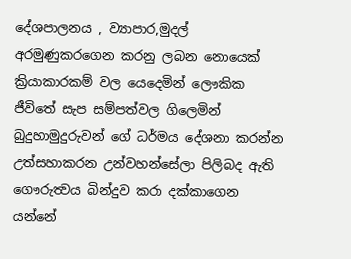දේශපාලනය , ව්‍යාපාර,මුදල් අරමුණුකරගෙන කරනු ලබන නොයෙක් ක්‍රියාකාරකම් වල යෙදෙමින් ලෞකික  ජීවිතේ සැප සම්පත්වල ගිලෙමින් බුදුහාමුදුරුවන් ගේ ධර්මය දේශනා කරන්න උත්සහාකරන උන්වහන්සේලා පිලිබද ඇති ගෞරුත්‍වය බින්දුව කරා දක්කාගෙන යන්නේ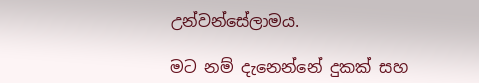උන්වන්සේලාමය.

මට නම් දැනෙන්නේ දුකක් සහ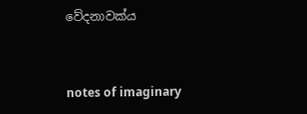වේදනාවක්ය


notes of imaginary